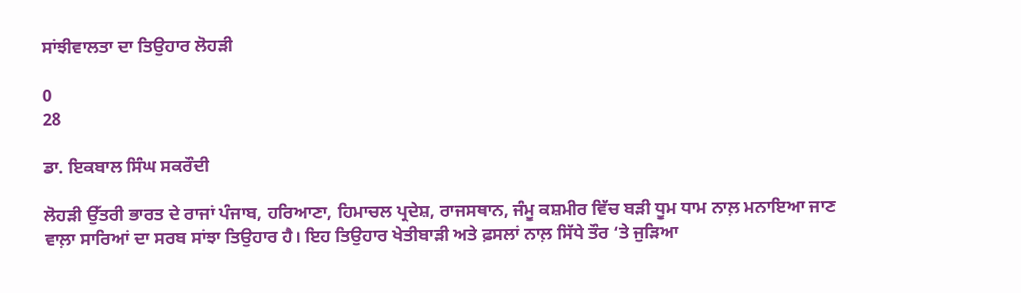ਸਾਂਝੀਵਾਲਤਾ ਦਾ ਤਿਉਹਾਰ ਲੋਹੜੀ

0
28

ਡਾ. ਇਕਬਾਲ ਸਿੰਘ ਸਕਰੌਦੀ

ਲੋਹੜੀ ਉੱਤਰੀ ਭਾਰਤ ਦੇ ਰਾਜਾਂ ਪੰਜਾਬ, ਹਰਿਆਣਾ, ਹਿਮਾਚਲ ਪ੍ਰਦੇਸ਼, ਰਾਜਸਥਾਨ, ਜੰਮੂ ਕਸ਼ਮੀਰ ਵਿੱਚ ਬੜੀ ਧੂਮ ਧਾਮ ਨਾਲ਼ ਮਨਾਇਆ ਜਾਣ ਵਾਲ਼ਾ ਸਾਰਿਆਂ ਦਾ ਸਰਬ ਸਾਂਝਾ ਤਿਉਹਾਰ ਹੈ। ਇਹ ਤਿਉਹਾਰ ਖੇਤੀਬਾੜੀ ਅਤੇ ਫ਼ਸਲਾਂ ਨਾਲ਼ ਸਿੱਧੇ ਤੌਰ ‘ਤੇ ਜੁੜਿਆ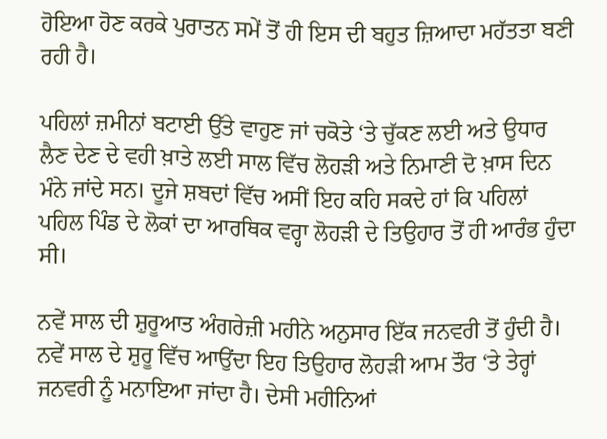ਹੋਇਆ ਹੋਣ ਕਰਕੇ ਪੁਰਾਤਨ ਸਮੇਂ ਤੋਂ ਹੀ ਇਸ ਦੀ ਬਹੁਤ ਜ਼ਿਆਦਾ ਮਹੱਤਤਾ ਬਣੀ ਰਹੀ ਹੈ।

ਪਹਿਲਾਂ ਜ਼ਮੀਨਾਂ ਬਟਾਈ ਉੱਤੇ ਵਾਹੁਣ ਜਾਂ ਚਕੋਤੇ ‘ਤੇ ਚੁੱਕਣ ਲਈ ਅਤੇ ਉਧਾਰ ਲੈਣ ਦੇਣ ਦੇ ਵਹੀ ਖ਼ਾਤੇ ਲਈ ਸਾਲ ਵਿੱਚ ਲੋਹੜੀ ਅਤੇ ਨਿਮਾਣੀ ਦੋ ਖ਼ਾਸ ਦਿਨ ਮੰਨੇ ਜਾਂਦੇ ਸਨ। ਦੂਜੇ ਸ਼ਬਦਾਂ ਵਿੱਚ ਅਸੀਂ ਇਹ ਕਹਿ ਸਕਦੇ ਹਾਂ ਕਿ ਪਹਿਲਾਂ ਪਹਿਲ ਪਿੰਡ ਦੇ ਲੋਕਾਂ ਦਾ ਆਰਥਿਕ ਵਰ੍ਹਾ ਲੋਹੜੀ ਦੇ ਤਿਉਹਾਰ ਤੋਂ ਹੀ ਆਰੰਭ ਹੁੰਦਾ ਸੀ।

ਨਵੇਂ ਸਾਲ ਦੀ ਸ਼ੁਰੂਆਤ ਅੰਗਰੇਜ਼ੀ ਮਹੀਨੇ ਅਨੁਸਾਰ ਇੱਕ ਜਨਵਰੀ ਤੋਂ ਹੁੰਦੀ ਹੈ। ਨਵੇਂ ਸਾਲ ਦੇ ਸ਼ੁਰੂ ਵਿੱਚ ਆਉਂਦਾ ਇਹ ਤਿਉਹਾਰ ਲੋਹੜੀ ਆਮ ਤੌਰ ‘ਤੇ ਤੇਰ੍ਹਾਂ ਜਨਵਰੀ ਨੂੰ ਮਨਾਇਆ ਜਾਂਦਾ ਹੈ। ਦੇਸੀ ਮਹੀਨਿਆਂ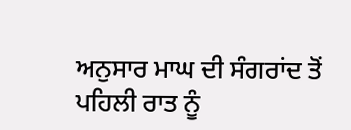ਅਨੁਸਾਰ ਮਾਘ ਦੀ ਸੰਗਰਾਂਦ ਤੋਂ ਪਹਿਲੀ ਰਾਤ ਨੂੰ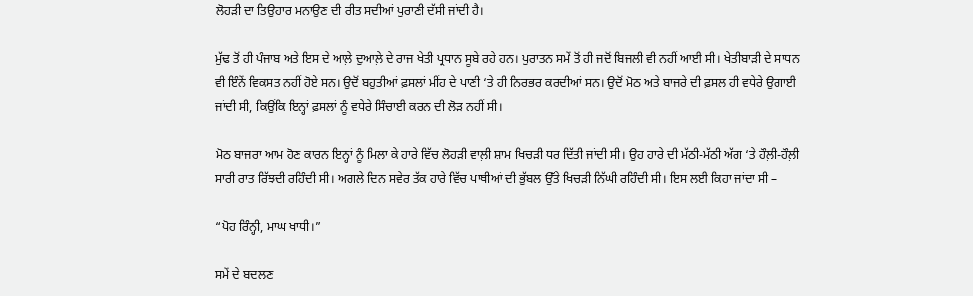ਲੋਹੜੀ ਦਾ ਤਿਉਹਾਰ ਮਨਾਉਣ ਦੀ ਰੀਤ ਸਦੀਆਂ ਪੁਰਾਣੀ ਦੱਸੀ ਜਾਂਦੀ ਹੈ।

ਮੁੱਢ ਤੋਂ ਹੀ ਪੰਜਾਬ ਅਤੇ ਇਸ ਦੇ ਆਲ਼ੇ ਦੁਆਲ਼ੇ ਦੇ ਰਾਜ ਖੇਤੀ ਪ੍ਰਧਾਨ ਸੂਬੇ ਰਹੇ ਹਨ। ਪੁਰਾਤਨ ਸਮੇਂ ਤੋਂ ਹੀ ਜਦੋਂ ਬਿਜਲੀ ਵੀ ਨਹੀਂ ਆਈ ਸੀ। ਖੇਤੀਬਾੜੀ ਦੇ ਸਾਧਨ ਵੀ ਇੰਨੇਂ ਵਿਕਸਤ ਨਹੀਂ ਹੋਏ ਸਨ। ਉਦੋਂ ਬਹੁਤੀਆਂ ਫ਼ਸਲਾਂ ਮੀਂਹ ਦੇ ਪਾਣੀ ‘ਤੇ ਹੀ ਨਿਰਭਰ ਕਰਦੀਆਂ ਸਨ। ਉਦੋਂ ਮੋਠ ਅਤੇ ਬਾਜਰੇ ਦੀ ਫ਼ਸਲ ਹੀ ਵਧੇਰੇ ਉਗਾਈ ਜਾਂਦੀ ਸੀ, ਕਿਉਂਕਿ ਇਨ੍ਹਾਂ ਫ਼ਸਲਾਂ ਨੂੰ ਵਧੇਰੇ ਸਿੰਚਾਈ ਕਰਨ ਦੀ ਲੋੜ ਨਹੀਂ ਸੀ।

ਮੋਠ ਬਾਜਰਾ ਆਮ ਹੋਣ ਕਾਰਨ ਇਨ੍ਹਾਂ ਨੂੰ ਮਿਲਾ ਕੇ ਹਾਰੇ ਵਿੱਚ ਲੋਹੜੀ ਵਾਲ਼ੀ ਸ਼ਾਮ ਖਿਚੜੀ ਧਰ ਦਿੱਤੀ ਜਾਂਦੀ ਸੀ। ਉਹ ਹਾਰੇ ਦੀ ਮੱਠੀ-ਮੱਠੀ ਅੱਗ ‘ਤੇ ਹੌਲ਼ੀ-ਹੌਲ਼ੀ ਸਾਰੀ ਰਾਤ ਰਿੱਝਦੀ ਰਹਿੰਦੀ ਸੀ। ਅਗਲੇ ਦਿਨ ਸਵੇਰ ਤੱਕ ਹਾਰੇ ਵਿੱਚ ਪਾਥੀਆਂ ਦੀ ਭੁੱਬਲ ਉੱਤੇ ਖਿਚੜੀ ਨਿੱਘੀ ਰਹਿੰਦੀ ਸੀ। ਇਸ ਲਈ ਕਿਹਾ ਜਾਂਦਾ ਸੀ –

“ਪੋਹ ਰਿੰਨ੍ਹੀ, ਮਾਘ ਖਾਧੀ।”

ਸਮੇਂ ਦੇ ਬਦਲਣ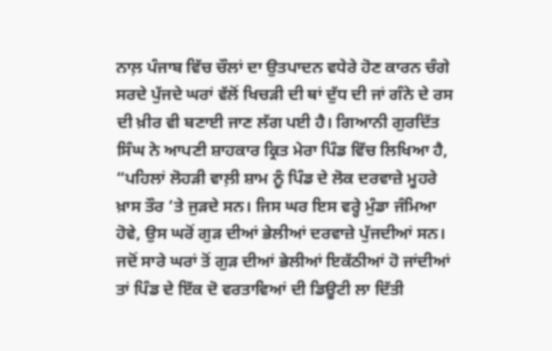ਨਾਲ਼ ਪੰਜਾਬ ਵਿੱਚ ਚੌਲਾਂ ਦਾ ਉਤਪਾਦਨ ਵਧੇਰੇ ਹੋਣ ਕਾਰਨ ਚੰਗੇ ਸਰਦੇ ਪੁੱਜਦੇ ਘਰਾਂ ਵੱਲੋਂ ਖਿਚੜੀ ਦੀ ਥਾਂ ਦੁੱਧ ਦੀ ਜਾਂ ਗੰਨੇ ਦੇ ਰਸ ਦੀ ਖ਼ੀਰ ਵੀ ਬਣਾਈ ਜਾਣ ਲੱਗ ਪਈ ਹੈ। ਗਿਆਨੀ ਗੁਰਦਿੱਤ ਸਿੰਘ ਨੇ ਆਪਣੀ ਸ਼ਾਹਕਾਰ ਕ੍ਰਿਤ ਮੇਰਾ ਪਿੰਡ ਵਿੱਚ ਲਿਖਿਆ ਹੈ, “ਪਹਿਲਾਂ ਲੋਹੜੀ ਵਾਲ਼ੀ ਸ਼ਾਮ ਨੂੰ ਪਿੰਡ ਦੇ ਲੋਕ ਦਰਵਾਜ਼ੇ ਮੂਹਰੇ ਖ਼ਾਸ ਤੌਰ ‘ਤੇ ਜੁੜਦੇ ਸਨ। ਜਿਸ ਘਰ ਇਸ ਵਰ੍ਹੇ ਮੁੰਡਾ ਜੰਮਿਆ ਹੋਵੇ, ਉਸ ਘਰੋਂ ਗੁੜ ਦੀਆਂ ਭੇਲੀਆਂ ਦਰਵਾਜ਼ੇ ਪੁੱਜਦੀਆਂ ਸਨ। ਜਦੋਂ ਸਾਰੇ ਘਰਾਂ ਤੋਂ ਗੁੜ ਦੀਆਂ ਭੇਲੀਆਂ ਇਕੱਠੀਆਂ ਹੋ ਜਾਂਦੀਆਂ ਤਾਂ ਪਿੰਡ ਦੇ ਇੱਕ ਦੋ ਵਰਤਾਵਿਆਂ ਦੀ ਡਿਊਟੀ ਲਾ ਦਿੱਤੀ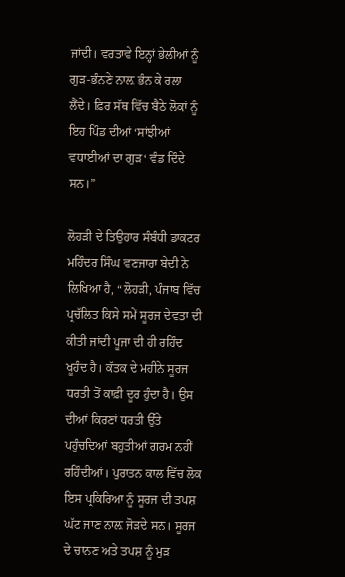ਜਾਂਦੀ। ਵਰਤਾਵੇ ਇਨ੍ਹਾਂ ਭੇਲੀਆਂ ਨੂੰ ਗੁੜ-ਭੰਨਣੇ ਨਾਲ਼ ਭੰਨ ਕੇ ਰਲਾ ਲੈਂਦੇ। ਫ਼ਿਰ ਸੱਥ ਵਿੱਚ ਬੈਠੇ ਲੋਕਾਂ ਨੂੰ ਇਹ ਪਿੰਡ ਦੀਆਂ ‘ਸਾਂਝੀਆਂ ਵਧਾਈਆਂ ਦਾ ਗੁੜ‘ ਵੰਡ ਦਿੰਦੇ ਸਨ।”

ਲੋਹੜੀ ਦੇ ਤਿਉਹਾਰ ਸੰਬੰਧੀ ਡਾਕਟਰ ਮਹਿੰਦਰ ਸਿੰਘ ਵਣਜਾਰਾ ਬੇਦੀ ਨੇ ਲਿਖਿਆ ਹੈ, “ਲੋਹੜੀ, ਪੰਜਾਬ ਵਿੱਚ ਪ੍ਰਚੱਲਿਤ ਕਿਸੇ ਸਮੇਂ ਸੂਰਜ ਦੇਵਤਾ ਦੀ ਕੀਤੀ ਜਾਂਦੀ ਪੂਜਾ ਦੀ ਹੀ ਰਹਿੰਦ ਖੂਹੰਦ ਹੈ। ਕੱਤਕ ਦੇ ਮਹੀਨੇ ਸੂਰਜ ਧਰਤੀ ਤੋਂ ਕਾਫ਼ੀ ਦੂਰ ਹੁੰਦਾ ਹੈ। ਉਸ ਦੀਆਂ ਕਿਰਣਾਂ ਧਰਤੀ ਉੱਤੇ ਪਹੁੰਚਦਿਆਂ ਬਹੁਤੀਆਂ ਗਰਮ ਨਹੀਂ ਰਹਿੰਦੀਆਂ। ਪੁਰਾਤਨ ਕਾਲ ਵਿੱਚ ਲੋਕ ਇਸ ਪ੍ਰਕਿਰਿਆ ਨੂੰ ਸੂਰਜ ਦੀ ਤਪਸ਼ ਘੱਟ ਜਾਣ ਨਾਲ਼ ਜੋੜਦੇ ਸਨ। ਸੂਰਜ ਦੇ ਚਾਨਣ ਅਤੇ ਤਪਸ਼ ਨੂੰ ਮੁੜ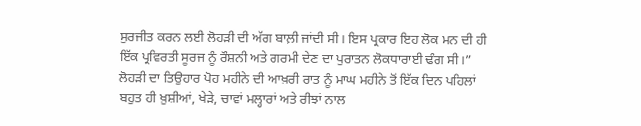ਸੁਰਜੀਤ ਕਰਨ ਲਈ ਲੋਹੜੀ ਦੀ ਅੱਗ ਬਾਲ਼ੀ ਜਾਂਦੀ ਸੀ। ਇਸ ਪ੍ਰਕਾਰ ਇਹ ਲੋਕ ਮਨ ਦੀ ਹੀ ਇੱਕ ਪ੍ਰਵਿਰਤੀ ਸੂਰਜ ਨੂੰ ਰੌਸ਼ਨੀ ਅਤੇ ਗਰਮੀ ਦੇਣ ਦਾ ਪੁਰਾਤਨ ਲੋਕਧਾਰਾਈ ਢੰਗ ਸੀ।” ਲੋਹੜੀ ਦਾ ਤਿਉਹਾਰ ਪੋਹ ਮਹੀਨੇ ਦੀ ਆਖ਼ਰੀ ਰਾਤ ਨੂੰ ਮਾਘ ਮਹੀਨੇ ਤੋਂ ਇੱਕ ਦਿਨ ਪਹਿਲਾਂ ਬਹੁਤ ਹੀ ਖ਼ੁਸ਼ੀਆਂ, ਖੇੜੇ, ਚਾਵਾਂ ਮਲ੍ਹਾਰਾਂ ਅਤੇ ਰੀਝਾਂ ਨਾਲ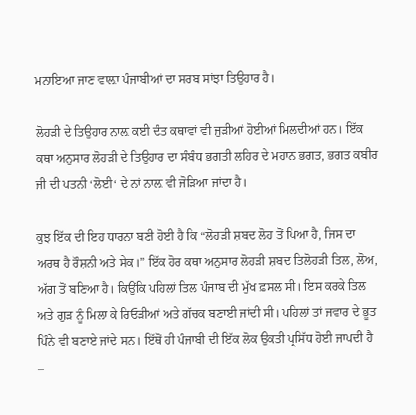ਮਨਾਇਆ ਜਾਣ ਵਾਲ਼ਾ ਪੰਜਾਬੀਆਂ ਦਾ ਸਰਬ ਸਾਂਝਾ ਤਿਉਹਾਰ ਹੈ।

ਲੋਹੜੀ ਦੇ ਤਿਉਹਾਰ ਨਾਲ਼ ਕਈ ਦੰਤ ਕਥਾਵਾਂ ਵੀ ਜੁੜੀਆਂ ਹੋਈਆਂ ਮਿਲਦੀਆਂ ਹਨ। ਇੱਕ ਕਥਾ ਅਨੁਸਾਰ ਲੋਹੜੀ ਦੇ ਤਿਉਹਾਰ ਦਾ ਸੰਬੰਧ ਭਗਤੀ ਲਹਿਰ ਦੇ ਮਹਾਨ ਭਗਤ, ਭਗਤ ਕਬੀਰ ਜੀ ਦੀ ਪਤਨੀ ‘ਲੋਈ‘ ਦੇ ਨਾਂ ਨਾਲ਼ ਵੀ ਜੋੜਿਆ ਜਾਂਦਾ ਹੈ।

ਕੁਝ ਇੱਕ ਦੀ ਇਹ ਧਾਰਨਾ ਬਣੀ ਹੋਈ ਹੈ ਕਿ “ਲੋਹੜੀ ਸ਼ਬਦ ਲੋਹ ਤੋਂ ਪਿਆ ਹੈ, ਜਿਸ ਦਾ ਅਰਥ ਹੈ ਰੌਸ਼ਨੀ ਅਤੇ ਸੇਕ।” ਇੱਕ ਹੋਰ ਕਥਾ ਅਨੁਸਾਰ ਲੋਹੜੀ ਸ਼ਬਦ ਤਿਲੋਹੜੀ ਤਿਲ, ਲੋਅ, ਅੱਗ ਤੋਂ ਬਣਿਆ ਹੈ। ਕਿਉਂਕਿ ਪਹਿਲਾਂ ਤਿਲ ਪੰਜਾਬ ਦੀ ਮੁੱਖ ਫ਼ਸਲ ਸੀ। ਇਸ ਕਰਕੇ ਤਿਲ ਅਤੇ ਗੁੜ ਨੂੰ ਮਿਲਾ ਕੇ ਰਿਓੜੀਆਂ ਅਤੇ ਗੱਚਕ ਬਣਾਈ ਜਾਂਦੀ ਸੀ। ਪਹਿਲਾਂ ਤਾਂ ਜਵਾਰ ਦੇ ਭੂਤ ਪਿੰਨੇ ਵੀ ਬਣਾਏ ਜਾਂਦੇ ਸਨ। ਇੱਥੋਂ ਹੀ ਪੰਜਾਬੀ ਦੀ ਇੱਕ ਲੋਕ ਉਕਤੀ ਪ੍ਰਸਿੱਧ ਹੋਈ ਜਾਪਦੀ ਹੈ –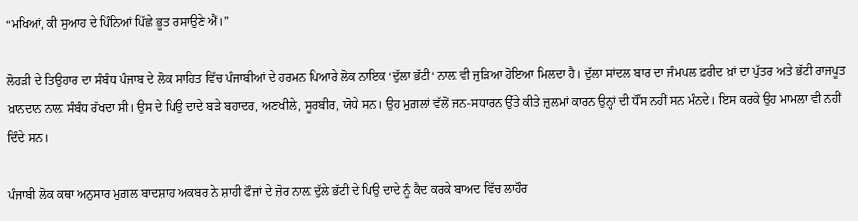“ਮਖਿਆਂ, ਕੀ ਸੁਆਹ ਦੇ ਪਿੰਨਿਆਂ ਪਿੱਛੇ ਭੂਤ ਰਸਾਉਣੇ ਐਂ।”

ਲੋਹੜੀ ਦੇ ਤਿਉਹਾਰ ਦਾ ਸੰਬੰਧ ਪੰਜਾਬ ਦੇ ਲੋਕ ਸਾਹਿਤ ਵਿੱਚ ਪੰਜਾਬੀਆਂ ਦੇ ਹਰਮਨ ਪਿਆਰੇ ਲੋਕ ਨਾਇਕ ‘ਦੁੱਲਾ ਭੱਟੀ‘ ਨਾਲ਼ ਵੀ ਜੁੜਿਆ ਹੋਇਆ ਮਿਲਦਾ ਹੈ। ਦੁੱਲਾ ਸਾਂਦਲ ਬਾਰ ਦਾ ਜੰਮਪਲ ਫ਼ਰੀਦ ਖ਼ਾਂ ਦਾ ਪੁੱਤਰ ਅਤੇ ਭੱਟੀ ਰਾਜਪੂਤ ਖ਼ਾਨਦਾਨ ਨਾਲ਼ ਸੰਬੰਧ ਰੱਖਦਾ ਸੀ। ਉਸ ਦੇ ਪਿਉ ਦਾਦੇ ਬੜੇ ਬਹਾਦਰ, ਅਣਖੀਲੇ, ਸੂਰਬੀਰ, ਯੋਧੇ ਸਨ। ਉਹ ਮੁਗ਼ਲਾਂ ਵੱਲੋਂ ਜਨ-ਸਧਾਰਨ ਉੱਤੇ ਕੀਤੇ ਜ਼ੁਲਮਾਂ ਕਾਰਨ ਉਨ੍ਹਾਂ ਦੀ ਧੌਂਸ ਨਹੀਂ ਸਨ ਮੰਨਦੇ। ਇਸ ਕਰਕੇ ਉਹ ਮਾਮਲਾ ਵੀ ਨਹੀਂ ਦਿੰਦੇ ਸਨ।

ਪੰਜਾਬੀ ਲੋਕ ਕਥਾ ਅਨੁਸਾਰ ਮੁਗ਼ਲ ਬਾਦਸ਼ਾਹ ਅਕਬਰ ਨੇ ਸ਼ਾਹੀ ਫੌਜਾਂ ਦੇ ਜ਼ੋਰ ਨਾਲ਼ ਦੁੱਲੇ ਭੱਟੀ ਦੇ ਪਿਉ ਦਾਦੇ ਨੂੰ ਕੈਦ ਕਰਕੇ ਬਾਅਦ ਵਿੱਚ ਲਾਹੌਰ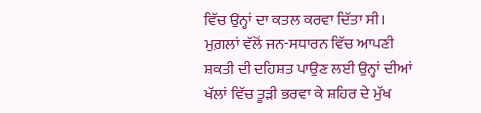ਵਿੱਚ ਉਨ੍ਹਾਂ ਦਾ ਕਤਲ ਕਰਵਾ ਦਿੱਤਾ ਸੀ। ਮੁਗ਼ਲਾਂ ਵੱਲੋਂ ਜਨ-ਸਧਾਰਨ ਵਿੱਚ ਆਪਣੀ ਸ਼ਕਤੀ ਦੀ ਦਹਿਸ਼ਤ ਪਾਉਣ ਲਈ ਉਨ੍ਹਾਂ ਦੀਆਂ ਖੱਲਾਂ ਵਿੱਚ ਤੂੜੀ ਭਰਵਾ ਕੇ ਸ਼ਹਿਰ ਦੇ ਮੁੱਖ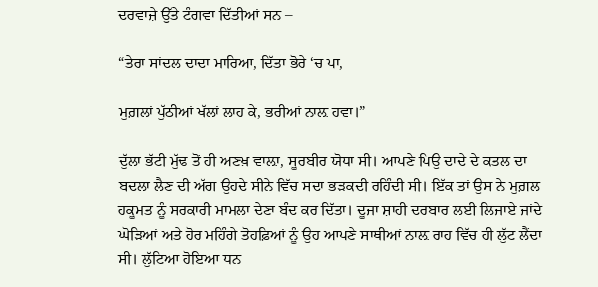ਦਰਵਾਜ਼ੇ ਉੱਤੇ ਟੰਗਵਾ ਦਿੱਤੀਆਂ ਸਨ –

“ਤੇਰਾ ਸਾਂਦਲ ਦਾਦਾ ਮਾਰਿਆ, ਦਿੱਤਾ ਭੋਰੇ ‘ਚ ਪਾ,

ਮੁਗ਼ਲਾਂ ਪੁੱਠੀਆਂ ਖੱਲਾਂ ਲਾਹ ਕੇ, ਭਰੀਆਂ ਨਾਲ਼ ਹਵਾ।”

ਦੁੱਲਾ ਭੱਟੀ ਮੁੱਢ ਤੋਂ ਹੀ ਅਣਖ਼ ਵਾਲ਼ਾ, ਸੂਰਬੀਰ ਯੋਧਾ ਸੀ। ਆਪਣੇ ਪਿਉ ਦਾਦੇ ਦੇ ਕਤਲ ਦਾ ਬਦਲਾ ਲੈਣ ਦੀ ਅੱਗ ਉਹਦੇ ਸੀਨੇ ਵਿੱਚ ਸਦਾ ਭੜਕਦੀ ਰਹਿੰਦੀ ਸੀ। ਇੱਕ ਤਾਂ ਉਸ ਨੇ ਮੁਗ਼ਲ ਹਕੂਮਤ ਨੂੰ ਸਰਕਾਰੀ ਮਾਮਲਾ ਦੇਣਾ ਬੰਦ ਕਰ ਦਿੱਤਾ। ਦੂਜਾ ਸ਼ਾਹੀ ਦਰਬਾਰ ਲਈ ਲਿਜਾਏ ਜਾਂਦੇ ਘੋੜਿਆਂ ਅਤੇ ਹੋਰ ਮਹਿੰਗੇ ਤੋਹਫ਼ਿਆਂ ਨੂੰ ਉਹ ਆਪਣੇ ਸਾਥੀਆਂ ਨਾਲ਼ ਰਾਹ ਵਿੱਚ ਹੀ ਲੁੱਟ ਲੈਂਦਾ ਸੀ। ਲੁੱਟਿਆ ਹੋਇਆ ਧਨ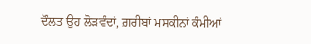ਦੌਲਤ ਉਹ ਲੋੜਵੰਦਾਂ, ਗ਼ਰੀਬਾਂ ਮਸਕੀਨਾਂ ਕੰਮੀਆਂ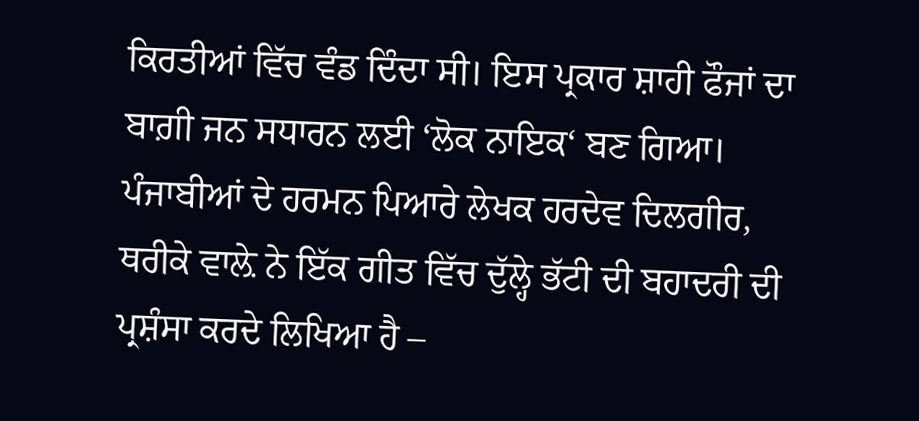ਕਿਰਤੀਆਂ ਵਿੱਚ ਵੰਡ ਦਿੰਦਾ ਸੀ। ਇਸ ਪ੍ਰਕਾਰ ਸ਼ਾਹੀ ਫੌਜਾਂ ਦਾ ਬਾਗ਼ੀ ਜਨ ਸਧਾਰਨ ਲਈ ‘ਲੋਕ ਨਾਇਕ‘ ਬਣ ਗਿਆ। ਪੰਜਾਬੀਆਂ ਦੇ ਹਰਮਨ ਪਿਆਰੇ ਲੇਖਕ ਹਰਦੇਵ ਦਿਲਗੀਰ, ਥਰੀਕੇ ਵਾਲ਼ੇ ਨੇ ਇੱਕ ਗੀਤ ਵਿੱਚ ਦੁੱਲ੍ਹੇ ਭੱਟੀ ਦੀ ਬਹਾਦਰੀ ਦੀ ਪ੍ਰਸ਼ੰਸਾ ਕਰਦੇ ਲਿਖਿਆ ਹੈ –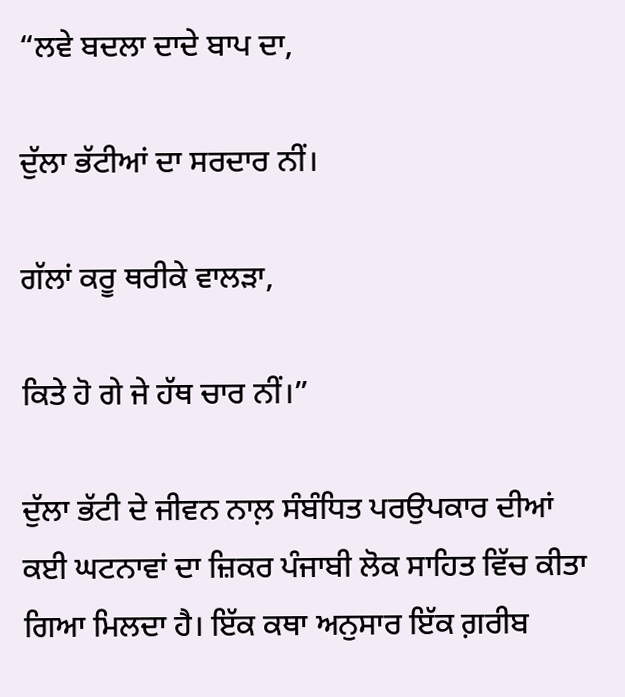“ਲਵੇ ਬਦਲਾ ਦਾਦੇ ਬਾਪ ਦਾ,

ਦੁੱਲਾ ਭੱਟੀਆਂ ਦਾ ਸਰਦਾਰ ਨੀਂ।

ਗੱਲਾਂ ਕਰੂ ਥਰੀਕੇ ਵਾਲੜਾ,

ਕਿਤੇ ਹੋ ਗੇ ਜੇ ਹੱਥ ਚਾਰ ਨੀਂ।”

ਦੁੱਲਾ ਭੱਟੀ ਦੇ ਜੀਵਨ ਨਾਲ਼ ਸੰਬੰਧਿਤ ਪਰਉਪਕਾਰ ਦੀਆਂ ਕਈ ਘਟਨਾਵਾਂ ਦਾ ਜ਼ਿਕਰ ਪੰਜਾਬੀ ਲੋਕ ਸਾਹਿਤ ਵਿੱਚ ਕੀਤਾ ਗਿਆ ਮਿਲਦਾ ਹੈ। ਇੱਕ ਕਥਾ ਅਨੁਸਾਰ ਇੱਕ ਗ਼ਰੀਬ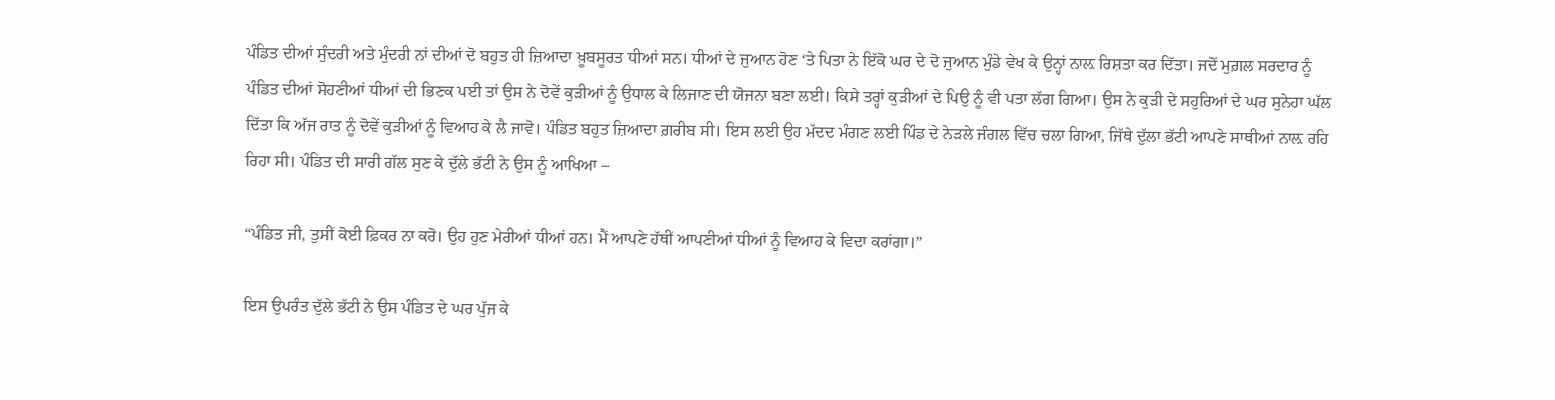ਪੰਡਿਤ ਦੀਆਂ ਸੁੰਦਰੀ ਅਤੇ ਮੁੰਦਰੀ ਨਾਂ ਦੀਆਂ ਦੋ ਬਹੁਤ ਹੀ ਜ਼ਿਆਦਾ ਖ਼ੂਬਸੂਰਤ ਧੀਆਂ ਸਨ। ਧੀਆਂ ਦੇ ਜੁਆਨ ਹੋਣ ‘ਤੇ ਪਿਤਾ ਨੇ ਇੱਕੋ ਘਰ ਦੇ ਦੋ ਜੁਆਨ ਮੁੰਡੇ ਵੇਖ ਕੇ ਉਨ੍ਹਾਂ ਨਾਲ਼ ਰਿਸ਼ਤਾ ਕਰ ਦਿੱਤਾ। ਜਦੋਂ ਮੁਗ਼ਲ ਸਰਦਾਰ ਨੂੰ ਪੰਡਿਤ ਦੀਆਂ ਸੋਹਣੀਆਂ ਧੀਆਂ ਦੀ ਭਿਣਕ ਪਈ ਤਾਂ ਉਸ ਨੇ ਦੋਵੇਂ ਕੁੜੀਆਂ ਨੂੰ ਉਧਾਲ ਕੇ ਲਿਜਾਣ ਦੀ ਯੋਜਨਾ ਬਣਾ ਲਈ। ਕਿਸੇ ਤਰ੍ਹਾਂ ਕੁੜੀਆਂ ਦੇ ਪਿਉ ਨੂੰ ਵੀ ਪਤਾ ਲੱਗ ਗਿਆ। ਉਸ ਨੇ ਕੁੜੀ ਦੇ ਸਹੁਰਿਆਂ ਦੇ ਘਰ ਸੁਨੇਹਾ ਘੱਲ ਦਿੱਤਾ ਕਿ ਅੱਜ ਰਾਤ ਨੂੰ ਦੋਵੇਂ ਕੁੜੀਆਂ ਨੂੰ ਵਿਆਹ ਕੇ ਲੈ ਜਾਵੋ। ਪੰਡਿਤ ਬਹੁਤ ਜ਼ਿਆਦਾ ਗ਼ਰੀਬ ਸੀ। ਇਸ ਲਈ ਉਹ ਮੱਦਦ ਮੰਗਣ ਲਈ ਪਿੰਡ ਦੇ ਨੇੜਲੇ ਜੰਗਲ ਵਿੱਚ ਚਲਾ ਗਿਆ, ਜਿੱਥੇ ਦੁੱਲਾ ਭੱਟੀ ਆਪਣੇ ਸਾਥੀਆਂ ਨਾਲ਼ ਰਹਿ ਰਿਹਾ ਸੀ। ਪੰਡਿਤ ਦੀ ਸਾਰੀ ਗੱਲ ਸੁਣ ਕੇ ਦੁੱਲੇ ਭੱਟੀ ਨੇ ਉਸ ਨੂੰ ਆਖਿਆ –

“ਪੰਡਿਤ ਜੀ, ਤੁਸੀਂ ਕੋਈ ਫ਼ਿਕਰ ਨਾ ਕਰੋ। ਉਹ ਹੁਣ ਮੇਰੀਆਂ ਧੀਆਂ ਹਨ। ਮੈਂ ਆਪਣੇ ਹੱਥੀਂ ਆਪਣੀਆਂ ਧੀਆਂ ਨੂੰ ਵਿਆਹ ਕੇ ਵਿਦਾ ਕਰਾਂਗਾ।”

ਇਸ ਉਪਰੰਤ ਦੁੱਲੇ ਭੱਟੀ ਨੇ ਉਸ ਪੰਡਿਤ ਦੇ ਘਰ ਪੁੱਜ ਕੇ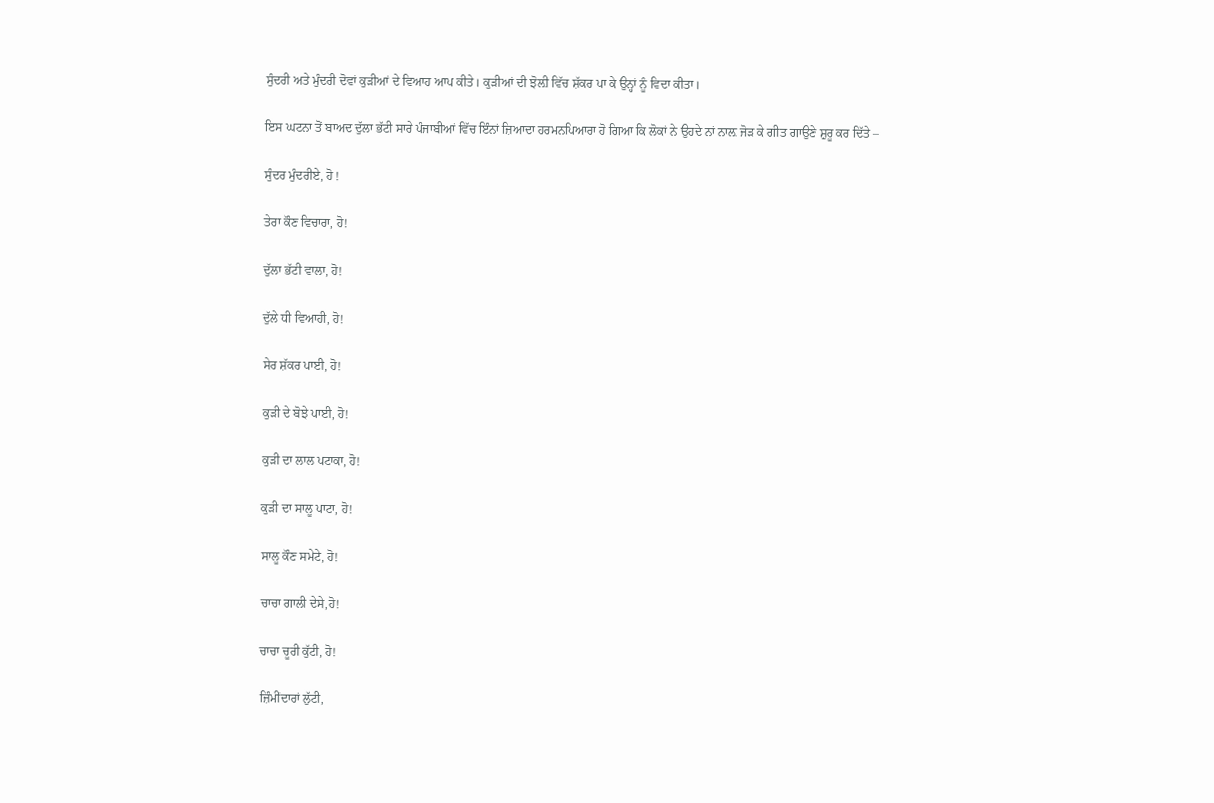ਸੁੰਦਰੀ ਅਤੇ ਮੁੰਦਰੀ ਦੋਵਾਂ ਕੁੜੀਆਂ ਦੇ ਵਿਆਹ ਆਪ ਕੀਤੇ। ਕੁੜੀਆਂ ਦੀ ਝੋਲ਼ੀ ਵਿੱਚ ਸ਼ੱਕਰ ਪਾ ਕੇ ਉਨ੍ਹਾਂ ਨੂੰ ਵਿਦਾ ਕੀਤਾ।

ਇਸ ਘਟਨਾ ਤੋਂ ਬਾਅਦ ਦੁੱਲਾ ਭੱਟੀ ਸਾਰੇ ਪੰਜਾਬੀਆਂ ਵਿੱਚ ਇੰਨਾਂ ਜ਼ਿਆਦਾ ਹਰਮਨਪਿਆਰਾ ਹੋ ਗਿਆ ਕਿ ਲੋਕਾਂ ਨੇ ਉਹਦੇ ਨਾਂ ਨਾਲ਼ ਜੋੜ ਕੇ ਗੀਤ ਗਾਉਣੇ ਸ਼ੁਰੂ ਕਰ ਦਿੱਤੇ –

ਸੁੰਦਰ ਮੁੰਦਰੀਏ, ਹੋ !

ਤੇਰਾ ਕੌਣ ਵਿਚਾਰਾ, ਹੋ!

ਦੁੱਲਾ ਭੱਟੀ ਵਾਲਾ, ਹੋ!

ਦੁੱਲੇ ਧੀ ਵਿਆਹੀ, ਹੋ!

ਸੇਰ ਸ਼ੱਕਰ ਪਾਈ, ਹੋ!

ਕੁੜੀ ਦੇ ਬੋਝੇ ਪਾਈ, ਹੋ!

ਕੁੜੀ ਦਾ ਲਾਲ ਪਟਾਕਾ, ਹੋ!

ਕੁੜੀ ਦਾ ਸਾਲੂ ਪਾਟਾ, ਹੋ!

ਸਾਲੂ ਕੌਣ ਸਮੇਟੇ, ਹੋ!

ਚਾਚਾ ਗਾਲੀ ਦੇਸੇ,ਹੋ!

ਚਾਚਾ ਚੂਰੀ ਕੁੱਟੀ, ਹੋ!

ਜ਼ਿੰਮੀਂਦਾਰਾਂ ਲੁੱਟੀ,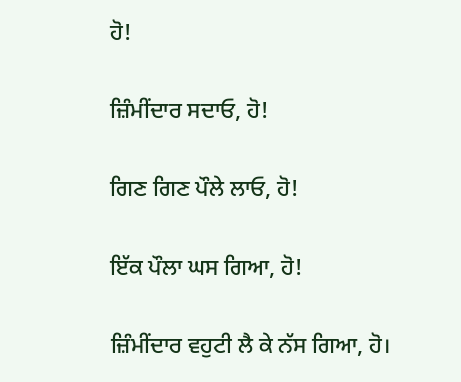ਹੋ!

ਜ਼ਿੰਮੀਂਦਾਰ ਸਦਾਓ, ਹੋ!

ਗਿਣ ਗਿਣ ਪੌਲੇ ਲਾਓ, ਹੋ!

ਇੱਕ ਪੌਲਾ ਘਸ ਗਿਆ, ਹੋ!

ਜ਼ਿੰਮੀਂਦਾਰ ਵਹੁਟੀ ਲੈ ਕੇ ਨੱਸ ਗਿਆ, ਹੋ।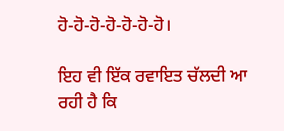ਹੋ-ਹੋ-ਹੋ-ਹੋ-ਹੋ-ਹੋ-ਹੋ।

ਇਹ ਵੀ ਇੱਕ ਰਵਾਇਤ ਚੱਲਦੀ ਆ ਰਹੀ ਹੈ ਕਿ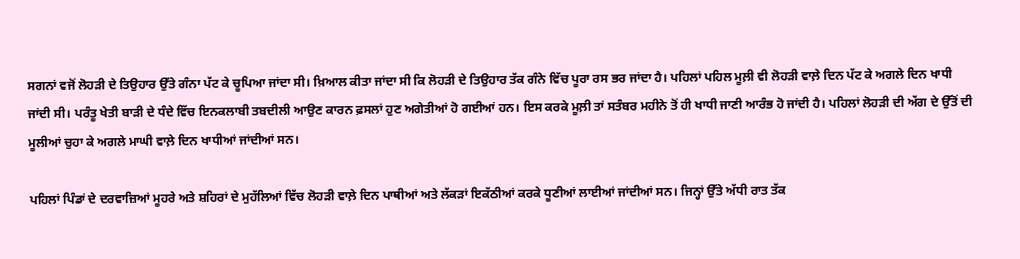ਸਗਨਾਂ ਵਜੋਂ ਲੋਹੜੀ ਦੇ ਤਿਉਹਾਰ ਉੱਤੇ ਗੰਨਾ ਪੱਟ ਕੇ ਚੂਪਿਆ ਜਾਂਦਾ ਸੀ। ਖ਼ਿਆਲ ਕੀਤਾ ਜਾਂਦਾ ਸੀ ਕਿ ਲੋਹੜੀ ਦੇ ਤਿਉਹਾਰ ਤੱਕ ਗੰਨੇ ਵਿੱਚ ਪੂਰਾ ਰਸ ਭਰ ਜਾਂਦਾ ਹੈ। ਪਹਿਲਾਂ ਪਹਿਲ ਮੂਲ਼ੀ ਵੀ ਲੋਹੜੀ ਵਾਲ਼ੇ ਦਿਨ ਪੱਟ ਕੇ ਅਗਲੇ ਦਿਨ ਖਾਧੀ ਜਾਂਦੀ ਸੀ। ਪਰੰਤੂ ਖੇਤੀ ਬਾੜੀ ਦੇ ਧੰਦੇ ਵਿੱਚ ਇਨਕਲਾਬੀ ਤਬਦੀਲੀ ਆਉਣ ਕਾਰਨ ਫ਼ਸਲਾਂ ਹੁਣ ਅਗੇਤੀਆਂ ਹੋ ਗਈਆਂ ਹਨ। ਇਸ ਕਰਕੇ ਮੂਲ਼ੀ ਤਾਂ ਸਤੰਬਰ ਮਹੀਨੇ ਤੋਂ ਹੀ ਖਾਧੀ ਜਾਣੀ ਆਰੰਭ ਹੋ ਜਾਂਦੀ ਹੈ। ਪਹਿਲਾਂ ਲੋਹੜੀ ਦੀ ਅੱਗ ਦੇ ਉੱਤੋਂ ਦੀ ਮੂਲੀਆਂ ਚੁਹਾ ਕੇ ਅਗਲੇ ਮਾਘੀ ਵਾਲ਼ੇ ਦਿਨ ਖਾਧੀਆਂ ਜਾਂਦੀਆਂ ਸਨ।

ਪਹਿਲਾਂ ਪਿੰਡਾਂ ਦੇ ਦਰਵਾਜ਼ਿਆਂ ਮੂਹਰੇ ਅਤੇ ਸ਼ਹਿਰਾਂ ਦੇ ਮੁਹੱਲਿਆਂ ਵਿੱਚ ਲੋਹੜੀ ਵਾਲ਼ੇ ਦਿਨ ਪਾਥੀਆਂ ਅਤੇ ਲੱਕੜਾਂ ਇਕੱਠੀਆਂ ਕਰਕੇ ਧੂਣੀਆਂ ਲਾਈਆਂ ਜਾਂਦੀਆਂ ਸਨ। ਜਿਨ੍ਹਾਂ ਉੱਤੇ ਅੱਧੀ ਰਾਤ ਤੱਕ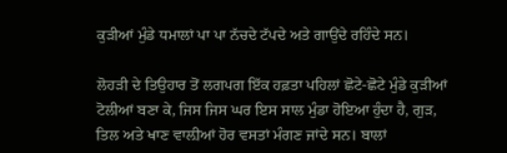ਕੁੜੀਆਂ ਮੁੰਡੇ ਧਮਾਲਾਂ ਪਾ ਪਾ ਨੱਚਦੇ ਟੱਪਦੇ ਅਤੇ ਗਾਉਂਦੇ ਰਹਿੰਦੇ ਸਨ।

ਲੋਹੜੀ ਦੇ ਤਿਉਹਾਰ ਤੋਂ ਲਗਪਗ ਇੱਕ ਹਫ਼ਤਾ ਪਹਿਲਾਂ ਛੋਟੇ-ਛੋਟੇ ਮੁੰਡੇ ਕੁੜੀਆਂ ਟੋਲੀਆਂ ਬਣਾ ਕੇ, ਜਿਸ ਜਿਸ ਘਰ ਇਸ ਸਾਲ ਮੁੰਡਾ ਹੋਇਆ ਹੁੰਦਾ ਹੈ, ਗੁੜ, ਤਿਲ ਅਤੇ ਖਾਣ ਵਾਲ਼ੀਆਂ ਹੋਰ ਵਸਤਾਂ ਮੰਗਣ ਜਾਂਦੇ ਸਨ। ਬਾਲਾਂ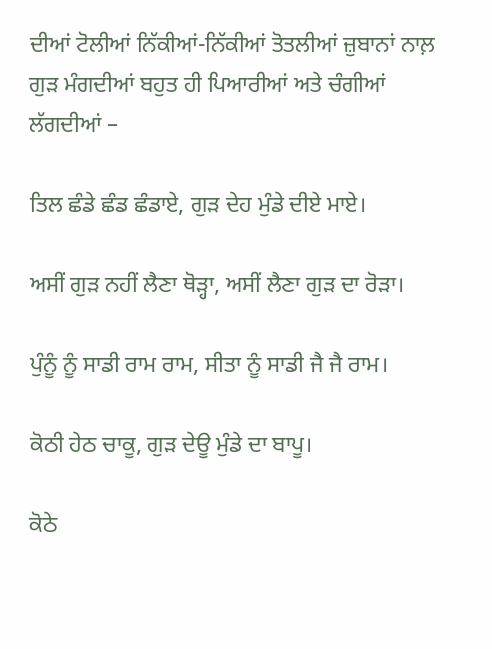ਦੀਆਂ ਟੋਲੀਆਂ ਨਿੱਕੀਆਂ-ਨਿੱਕੀਆਂ ਤੋਤਲੀਆਂ ਜ਼ੁਬਾਨਾਂ ਨਾਲ਼ ਗੁੜ ਮੰਗਦੀਆਂ ਬਹੁਤ ਹੀ ਪਿਆਰੀਆਂ ਅਤੇ ਚੰਗੀਆਂ ਲੱਗਦੀਆਂ –

ਤਿਲ ਛੰਡੇ ਛੰਡ ਛੰਡਾਏ, ਗੁੜ ਦੇਹ ਮੁੰਡੇ ਦੀਏ ਮਾਏ।

ਅਸੀਂ ਗੁੜ ਨਹੀਂ ਲੈਣਾ ਥੋੜ੍ਹਾ, ਅਸੀਂ ਲੈਣਾ ਗੁੜ ਦਾ ਰੋੜਾ।

ਪੁੰਨੂੰ ਨੂੰ ਸਾਡੀ ਰਾਮ ਰਾਮ, ਸੀਤਾ ਨੂੰ ਸਾਡੀ ਜੈ ਜੈ ਰਾਮ।

ਕੋਠੀ ਹੇਠ ਚਾਕੂ, ਗੁੜ ਦੇਊ ਮੁੰਡੇ ਦਾ ਬਾਪੂ।

ਕੋਠੇ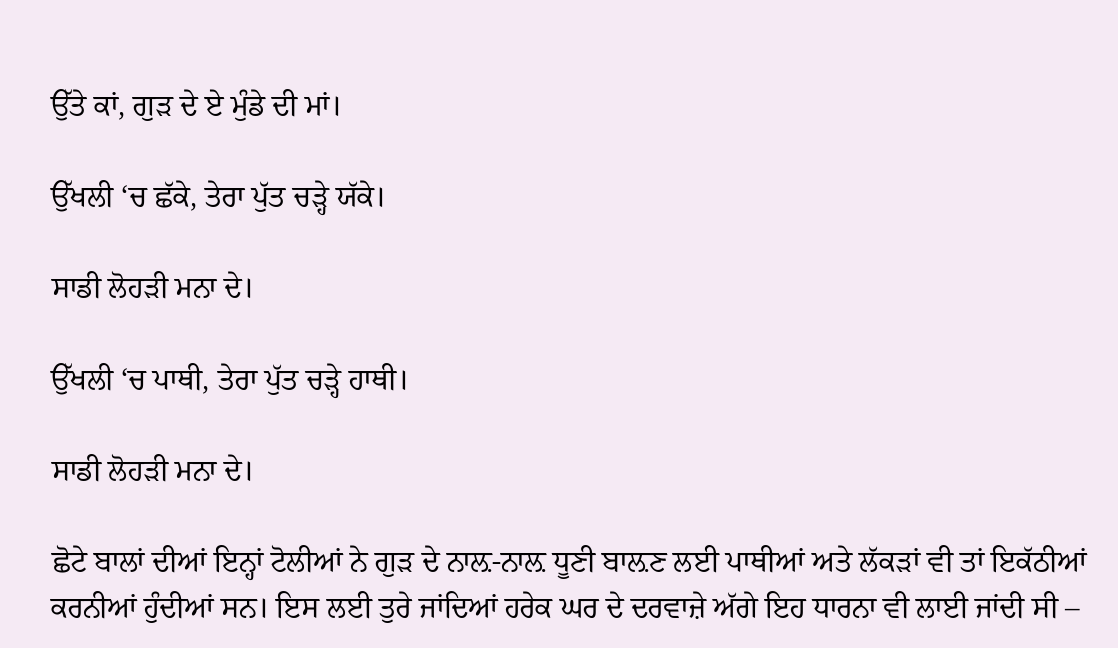ਉੱਤੇ ਕਾਂ, ਗੁੜ ਦੇ ਏ ਮੁੰਡੇ ਦੀ ਮਾਂ।

ਉੱਖਲੀ ‘ਚ ਛੱਕੇ, ਤੇਰਾ ਪੁੱਤ ਚੜ੍ਹੇ ਯੱਕੇ।

ਸਾਡੀ ਲੋਹੜੀ ਮਨਾ ਦੇ।

ਉੱਖਲੀ ‘ਚ ਪਾਥੀ, ਤੇਰਾ ਪੁੱਤ ਚੜ੍ਹੇ ਹਾਥੀ।

ਸਾਡੀ ਲੋਹੜੀ ਮਨਾ ਦੇ।

ਛੋਟੇ ਬਾਲਾਂ ਦੀਆਂ ਇਨ੍ਹਾਂ ਟੋਲੀਆਂ ਨੇ ਗੁੜ ਦੇ ਨਾਲ਼-ਨਾਲ਼ ਧੂਣੀ ਬਾਲ਼ਣ ਲਈ ਪਾਥੀਆਂ ਅਤੇ ਲੱਕੜਾਂ ਵੀ ਤਾਂ ਇਕੱਠੀਆਂ ਕਰਨੀਆਂ ਹੁੰਦੀਆਂ ਸਨ। ਇਸ ਲਈ ਤੁਰੇ ਜਾਂਦਿਆਂ ਹਰੇਕ ਘਰ ਦੇ ਦਰਵਾਜ਼ੇ ਅੱਗੇ ਇਹ ਧਾਰਨਾ ਵੀ ਲਾਈ ਜਾਂਦੀ ਸੀ –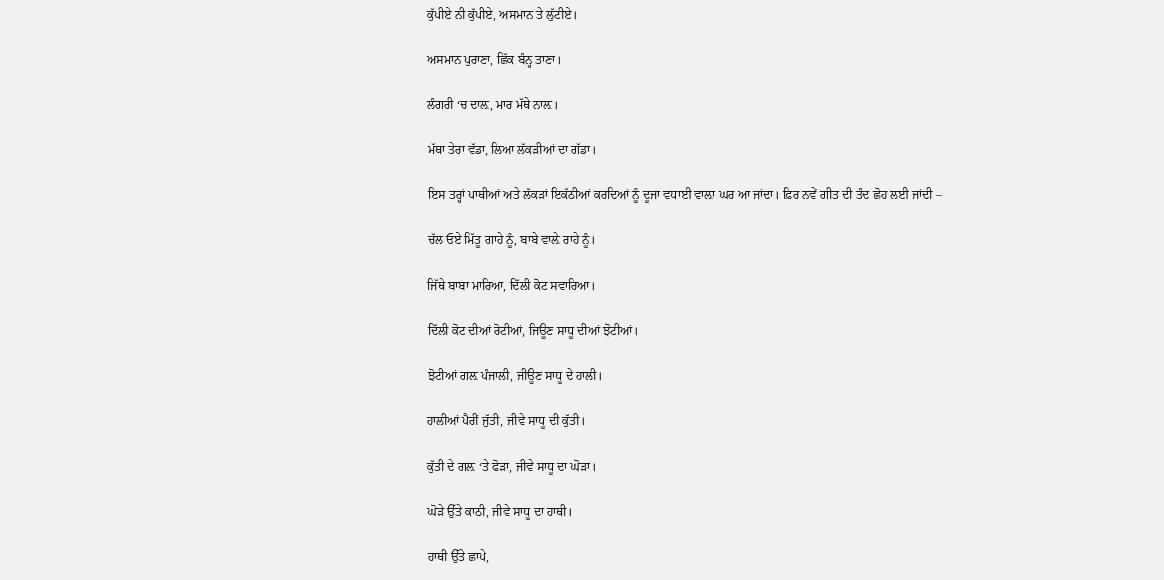ਕੁੱਪੀਏ ਨੀ ਕੁੱਪੀਏ, ਅਸਮਾਨ ਤੇ ਲੁੱਟੀਏ।

ਅਸਮਾਨ ਪੁਰਾਣਾ, ਛਿੱਕ ਬੰਨ੍ਹ ਤਾਣਾ।

ਲੰਗਰੀ ‘ਚ ਦਾਲ਼, ਮਾਰ ਮੱਥੇ ਨਾਲ਼।

ਮੱਥਾ ਤੇਰਾ ਵੱਡਾ, ਲਿਆ ਲੱਕੜੀਆਂ ਦਾ ਗੱਡਾ।

ਇਸ ਤਰ੍ਹਾਂ ਪਾਥੀਆਂ ਅਤੇ ਲੱਕੜਾਂ ਇਕੱਠੀਆਂ ਕਰਦਿਆਂ ਨੂੰ ਦੂਜਾ ਵਧਾਈ ਵਾਲ਼ਾ ਘਰ ਆ ਜਾਂਦਾ। ਫ਼ਿਰ ਨਵੇਂ ਗੀਤ ਦੀ ਤੰਦ ਛੋਹ ਲਈ ਜਾਂਦੀ –

ਚੱਲ ਓਏ ਮਿੱਤੂ ਗਾਹੇ ਨੂੰ, ਬਾਬੇ ਵਾਲ਼ੇ ਰਾਹੇ ਨੂੰ।

ਜਿੱਥੇ ਬਾਬਾ ਮਾਰਿਆ, ਦਿੱਲੀ ਕੋਟ ਸਵਾਰਿਆ।

ਦਿੱਲੀ ਕੋਟ ਦੀਆਂ ਰੋਟੀਆਂ, ਜਿਊਣ ਸਾਧੂ ਦੀਆਂ ਝੋਟੀਆਂ।

ਝੋਟੀਆਂ ਗਲ਼ ਪੰਜਾਲੀ, ਜੀਊਣ ਸਾਧੂ ਦੇ ਹਾਲੀ।

ਹਾਲੀਆਂ ਪੈਰੀਂ ਜੁੱਤੀ, ਜੀਵੇ ਸਾਧੂ ਦੀ ਕੁੱਤੀ।

ਕੁੱਤੀ ਦੇ ਗਲ਼ ‘ਤੇ ਫੋੜਾ, ਜੀਵੇ ਸਾਧੂ ਦਾ ਘੋੜਾ।

ਘੋੜੇ ਉੱਤੇ ਕਾਠੀ, ਜੀਵੇ ਸਾਧੂ ਦਾ ਹਾਥੀ।

ਹਾਥੀ ਉੱਤੇ ਛਾਪੇ,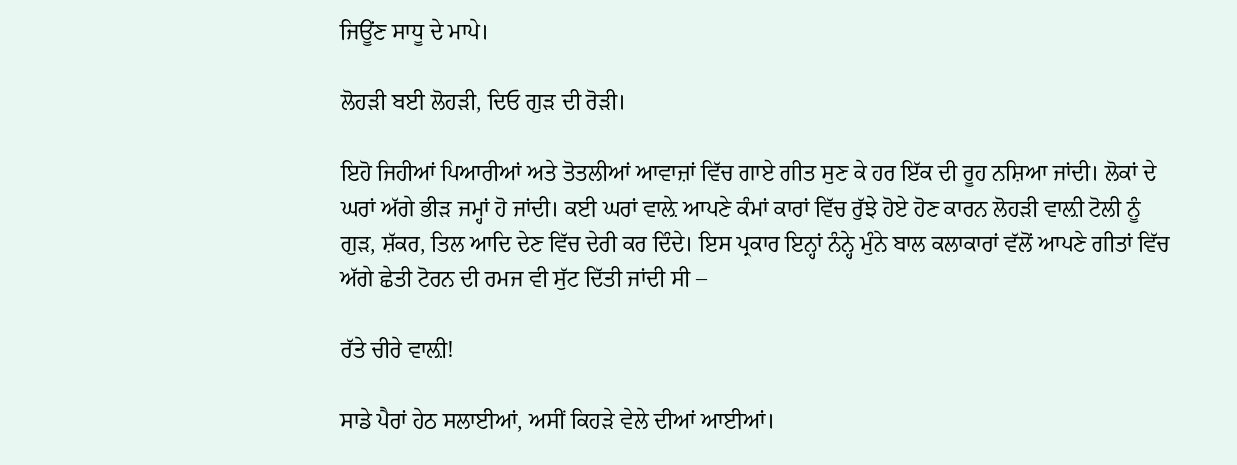ਜਿਊਂਣ ਸਾਧੂ ਦੇ ਮਾਪੇ।

ਲੋਹੜੀ ਬਈ ਲੋਹੜੀ, ਦਿਓ ਗੁੜ ਦੀ ਰੋੜੀ।

ਇਹੋ ਜਿਹੀਆਂ ਪਿਆਰੀਆਂ ਅਤੇ ਤੋਤਲੀਆਂ ਆਵਾਜ਼ਾਂ ਵਿੱਚ ਗਾਏ ਗੀਤ ਸੁਣ ਕੇ ਹਰ ਇੱਕ ਦੀ ਰੂਹ ਨਸ਼ਿਆ ਜਾਂਦੀ। ਲੋਕਾਂ ਦੇ ਘਰਾਂ ਅੱਗੇ ਭੀੜ ਜਮ੍ਹਾਂ ਹੋ ਜਾਂਦੀ। ਕਈ ਘਰਾਂ ਵਾਲ਼ੇ ਆਪਣੇ ਕੰਮਾਂ ਕਾਰਾਂ ਵਿੱਚ ਰੁੱਝੇ ਹੋਏ ਹੋਣ ਕਾਰਨ ਲੋਹੜੀ ਵਾਲ਼ੀ ਟੋਲੀ ਨੂੰ ਗੁੜ, ਸ਼ੱਕਰ, ਤਿਲ ਆਦਿ ਦੇਣ ਵਿੱਚ ਦੇਰੀ ਕਰ ਦਿੰਦੇ। ਇਸ ਪ੍ਰਕਾਰ ਇਨ੍ਹਾਂ ਨੰਨ੍ਹੇ ਮੁੰਨੇ ਬਾਲ ਕਲਾਕਾਰਾਂ ਵੱਲੋਂ ਆਪਣੇ ਗੀਤਾਂ ਵਿੱਚ ਅੱਗੇ ਛੇਤੀ ਟੋਰਨ ਦੀ ਰਮਜ ਵੀ ਸੁੱਟ ਦਿੱਤੀ ਜਾਂਦੀ ਸੀ –

ਰੱਤੇ ਚੀਰੇ ਵਾਲ਼ੀ!

ਸਾਡੇ ਪੈਰਾਂ ਹੇਠ ਸਲਾਈਆਂ, ਅਸੀਂ ਕਿਹੜੇ ਵੇਲੇ ਦੀਆਂ ਆਈਆਂ।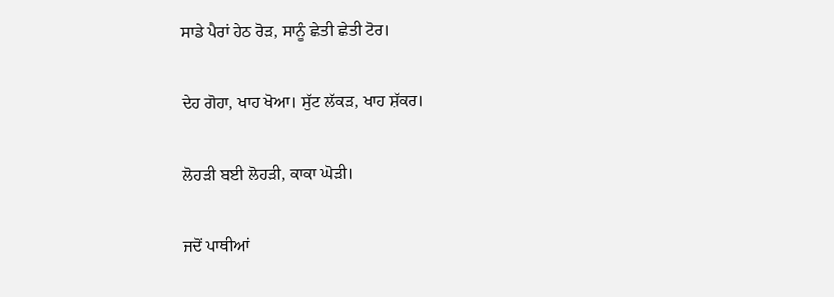ਸਾਡੇ ਪੈਰਾਂ ਹੇਠ ਰੋੜ, ਸਾਨੂੰ ਛੇਤੀ ਛੇਤੀ ਟੋਰ।

ਦੇਹ ਗੋਹਾ, ਖਾਹ ਖੋਆ। ਸੁੱਟ ਲੱਕੜ, ਖਾਹ ਸ਼ੱਕਰ।

ਲੋਹੜੀ ਬਈ ਲੋਹੜੀ, ਕਾਕਾ ਘੋੜੀ।

ਜਦੋਂ ਪਾਥੀਆਂ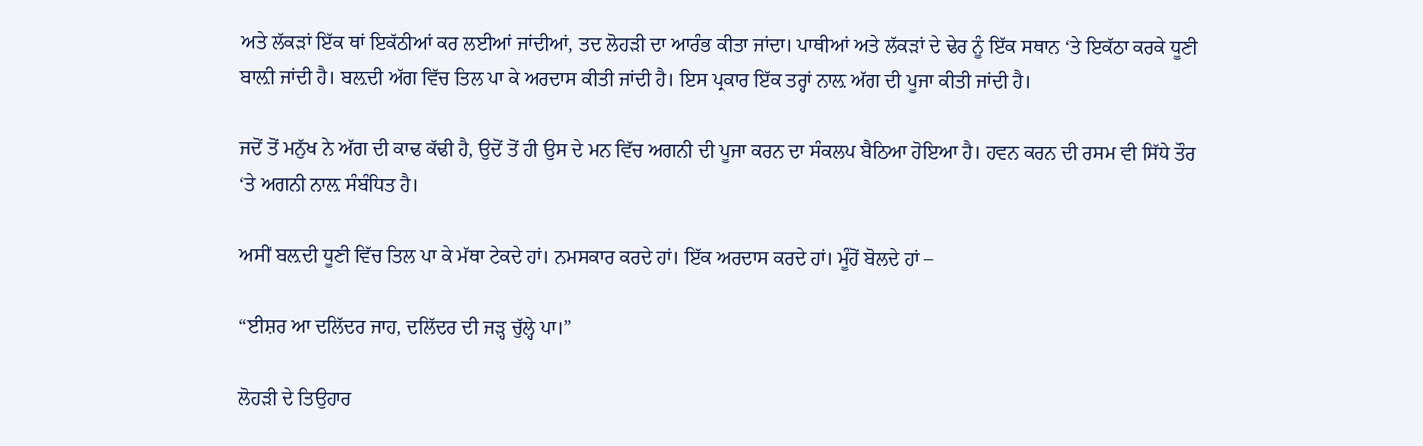ਅਤੇ ਲੱਕੜਾਂ ਇੱਕ ਥਾਂ ਇਕੱਠੀਆਂ ਕਰ ਲਈਆਂ ਜਾਂਦੀਆਂ, ਤਦ ਲੋਹੜੀ ਦਾ ਆਰੰਭ ਕੀਤਾ ਜਾਂਦਾ। ਪਾਥੀਆਂ ਅਤੇ ਲੱਕੜਾਂ ਦੇ ਢੇਰ ਨੂੰ ਇੱਕ ਸਥਾਨ ‘ਤੇ ਇਕੱਠਾ ਕਰਕੇ ਧੂਣੀ ਬਾਲ਼ੀ ਜਾਂਦੀ ਹੈ। ਬਲ਼ਦੀ ਅੱਗ ਵਿੱਚ ਤਿਲ ਪਾ ਕੇ ਅਰਦਾਸ ਕੀਤੀ ਜਾਂਦੀ ਹੈ। ਇਸ ਪ੍ਰਕਾਰ ਇੱਕ ਤਰ੍ਹਾਂ ਨਾਲ਼ ਅੱਗ ਦੀ ਪੂਜਾ ਕੀਤੀ ਜਾਂਦੀ ਹੈ।

ਜਦੋਂ ਤੋਂ ਮਨੁੱਖ ਨੇ ਅੱਗ ਦੀ ਕਾਢ ਕੱਢੀ ਹੈ, ਉਦੋਂ ਤੋਂ ਹੀ ਉਸ ਦੇ ਮਨ ਵਿੱਚ ਅਗਨੀ ਦੀ ਪੂਜਾ ਕਰਨ ਦਾ ਸੰਕਲਪ ਬੈਠਿਆ ਹੋਇਆ ਹੈ। ਹਵਨ ਕਰਨ ਦੀ ਰਸਮ ਵੀ ਸਿੱਧੇ ਤੌਰ ‘ਤੇ ਅਗਨੀ ਨਾਲ਼ ਸੰਬੰਧਿਤ ਹੈ।

ਅਸੀਂ ਬਲ਼ਦੀ ਧੂਣੀ ਵਿੱਚ ਤਿਲ ਪਾ ਕੇ ਮੱਥਾ ਟੇਕਦੇ ਹਾਂ। ਨਮਸਕਾਰ ਕਰਦੇ ਹਾਂ। ਇੱਕ ਅਰਦਾਸ ਕਰਦੇ ਹਾਂ। ਮੂੰਹੋਂ ਬੋਲਦੇ ਹਾਂ –

“ਈਸ਼ਰ ਆ ਦਲਿੱਦਰ ਜਾਹ, ਦਲਿੱਦਰ ਦੀ ਜੜ੍ਹ ਚੁੱਲ੍ਹੇ ਪਾ।”

ਲੋਹੜੀ ਦੇ ਤਿਉਹਾਰ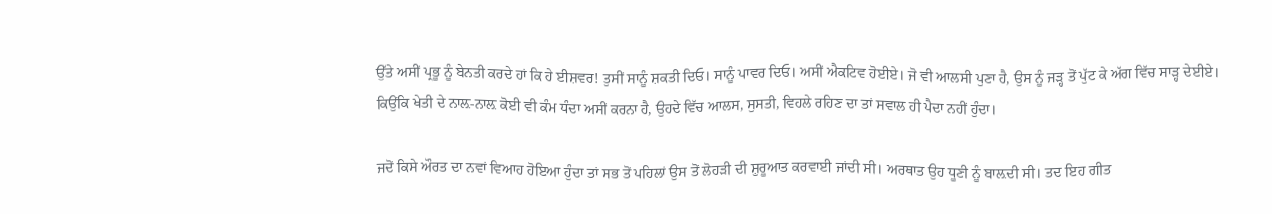ਉੱਤੇ ਅਸੀਂ ਪ੍ਰਭੂ ਨੂੰ ਬੇਨਤੀ ਕਰਦੇ ਹਾਂ ਕਿ ਹੇ ਈਸ਼ਵਰ! ਤੁਸੀਂ ਸਾਨੂੰ ਸ਼ਕਤੀ ਦਿਓ। ਸਾਨੂੰ ਪਾਵਰ ਦਿਓ। ਅਸੀਂ ਐਕਟਿਵ ਹੋਈਏ। ਜੋ ਵੀ ਆਲਸੀ ਪੁਣਾ ਹੈ, ਉਸ ਨੂੰ ਜੜ੍ਹ ਤੋਂ ਪੁੱਟ ਕੇ ਅੱਗ ਵਿੱਚ ਸਾੜ੍ਹ ਦੇਈਏ। ਕਿਉਂਕਿ ਖੇਤੀ ਦੇ ਨਾਲ਼-ਨਾਲ਼ ਕੋਈ ਵੀ ਕੰਮ ਧੰਦਾ ਅਸੀਂ ਕਰਨਾ ਹੈ, ਉਹਦੇ ਵਿੱਚ ਆਲਸ, ਸੁਸਤੀ, ਵਿਹਲੇ ਰਹਿਣ ਦਾ ਤਾਂ ਸਵਾਲ ਹੀ ਪੈਦਾ ਨਹੀਂ ਹੁੰਦਾ।

ਜਦੋਂ ਕਿਸੇ ਔਰਤ ਦਾ ਨਵਾਂ ਵਿਆਹ ਹੋਇਆ ਹੁੰਦਾ ਤਾਂ ਸਭ ਤੋਂ ਪਹਿਲਾਂ ਉਸ ਤੋਂ ਲੋਹੜੀ ਦੀ ਸ਼ੁਰੂਆਤ ਕਰਵਾਈ ਜਾਂਦੀ ਸੀ। ਅਰਥਾਤ ਉਹ ਧੂਣੀ ਨੂੰ ਬਾਲ਼ਦੀ ਸੀ। ਤਦ ਇਹ ਗੀਤ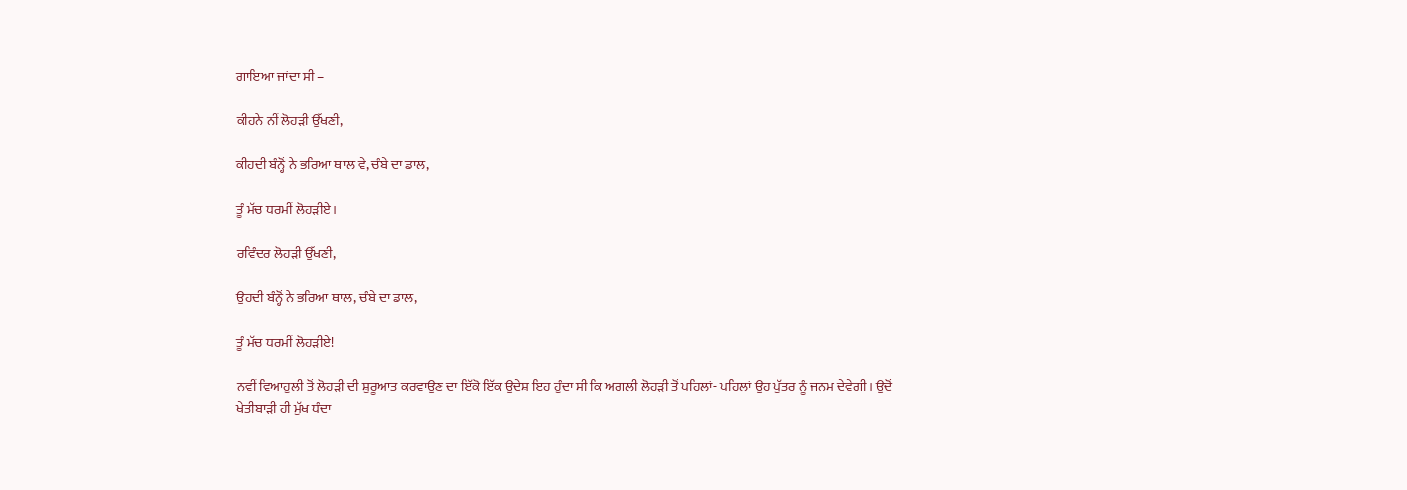ਗਾਇਆ ਜਾਂਦਾ ਸੀ –

ਕੀਹਨੇ ਨੀਂ ਲੋਹੜੀ ਉੱਖਣੀ,

ਕੀਹਦੀ ਬੰਨ੍ਹੋਂ ਨੇ ਭਰਿਆ ਥਾਲ ਵੇ, ਚੰਬੇ ਦਾ ਡਾਲ,

ਤੂੰ ਮੱਚ ਧਰਮੀਂ ਲੋਹੜੀਏ।

ਰਵਿੰਦਰ ਲੋਹੜੀ ਉੱਖਣੀ,

ਉਹਦੀ ਬੰਨ੍ਹੋਂ ਨੇ ਭਰਿਆ ਥਾਲ, ਚੰਬੇ ਦਾ ਡਾਲ,

ਤੂੰ ਮੱਚ ਧਰਮੀਂ ਲੋਹੜੀਏ!

ਨਵੀਂ ਵਿਆਹੁਲੀ ਤੋਂ ਲੋਹੜੀ ਦੀ ਸ਼ੁਰੂਆਤ ਕਰਵਾਉਣ ਦਾ ਇੱਕੋ ਇੱਕ ਉਦੇਸ਼ ਇਹ ਹੁੰਦਾ ਸੀ ਕਿ ਅਗਲੀ ਲੋਹੜੀ ਤੋਂ ਪਹਿਲਾਂ- ਪਹਿਲਾਂ ਉਹ ਪੁੱਤਰ ਨੂੰ ਜਨਮ ਦੇਵੇਗੀ। ਉਦੋਂ ਖੇਤੀਬਾੜੀ ਹੀ ਮੁੱਖ ਧੰਦਾ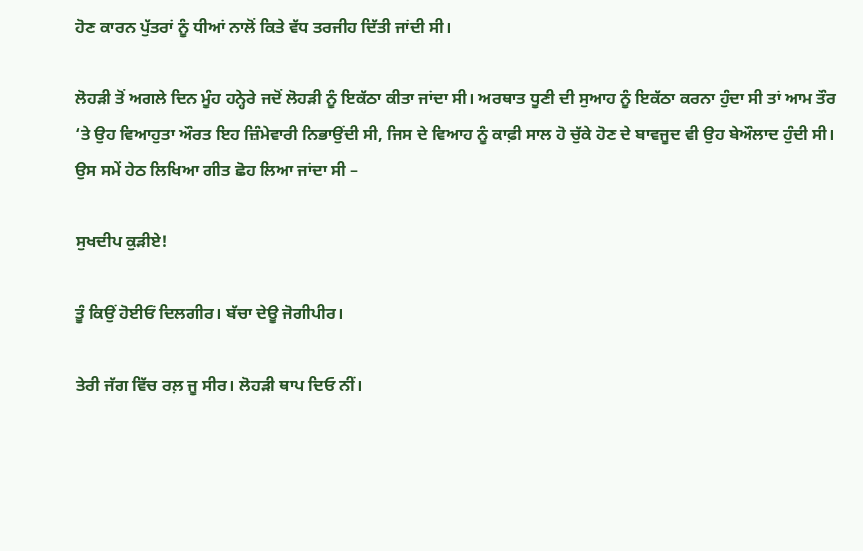ਹੋਣ ਕਾਰਨ ਪੁੱਤਰਾਂ ਨੂੰ ਧੀਆਂ ਨਾਲੋਂ ਕਿਤੇ ਵੱਧ ਤਰਜੀਹ ਦਿੱਤੀ ਜਾਂਦੀ ਸੀ।

ਲੋਹੜੀ ਤੋਂ ਅਗਲੇ ਦਿਨ ਮੂੰਹ ਹਨ੍ਹੇਰੇ ਜਦੋਂ ਲੋਹੜੀ ਨੂੰ ਇਕੱਠਾ ਕੀਤਾ ਜਾਂਦਾ ਸੀ। ਅਰਥਾਤ ਧੂਣੀ ਦੀ ਸੁਆਹ ਨੂੰ ਇਕੱਠਾ ਕਰਨਾ ਹੁੰਦਾ ਸੀ ਤਾਂ ਆਮ ਤੌਰ ‘ਤੇ ਉਹ ਵਿਆਹੁਤਾ ਔਰਤ ਇਹ ਜ਼ਿੰਮੇਵਾਰੀ ਨਿਭਾਉਂਦੀ ਸੀ, ਜਿਸ ਦੇ ਵਿਆਹ ਨੂੰ ਕਾਫ਼ੀ ਸਾਲ ਹੋ ਚੁੱਕੇ ਹੋਣ ਦੇ ਬਾਵਜੂਦ ਵੀ ਉਹ ਬੇਔਲਾਦ ਹੁੰਦੀ ਸੀ। ਉਸ ਸਮੇਂ ਹੇਠ ਲਿਖਿਆ ਗੀਤ ਛੋਹ ਲਿਆ ਜਾਂਦਾ ਸੀ –

ਸੁਖਦੀਪ ਕੁੜੀਏ!

ਤੂੰ ਕਿਉਂ ਹੋਈਓਂ ਦਿਲਗੀਰ। ਬੱਚਾ ਦੇਊ ਜੋਗੀਪੀਰ।

ਤੇਰੀ ਜੱਗ ਵਿੱਚ ਰਲ਼ ਜੂ ਸੀਰ। ਲੋਹੜੀ ਥਾਪ ਦਿਓ ਨੀਂ।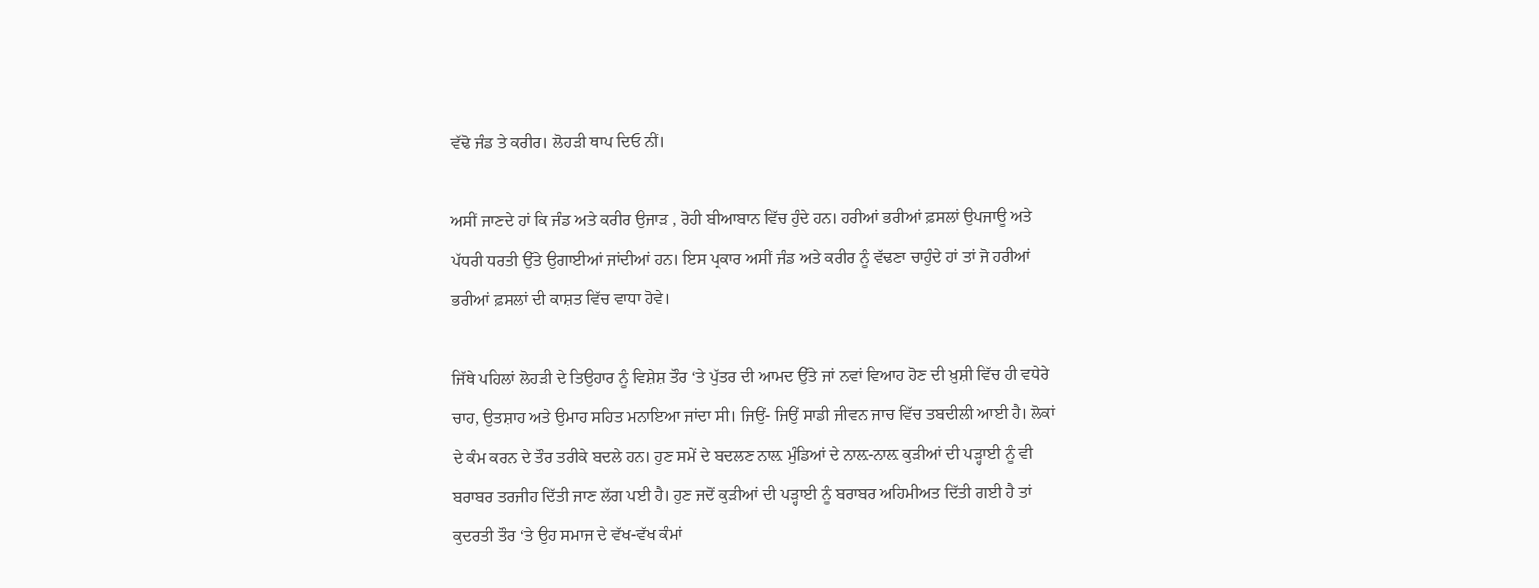ਵੱਢੋ ਜੰਡ ਤੇ ਕਰੀਰ। ਲੋਹੜੀ ਥਾਪ ਦਿਓ ਨੀਂ।

ਅਸੀਂ ਜਾਣਦੇ ਹਾਂ ਕਿ ਜੰਡ ਅਤੇ ਕਰੀਰ ਉਜਾੜ , ਰੋਹੀ ਬੀਆਬਾਨ ਵਿੱਚ ਹੁੰਦੇ ਹਨ। ਹਰੀਆਂ ਭਰੀਆਂ ਫ਼ਸਲਾਂ ਉਪਜਾਊ ਅਤੇ ਪੱਧਰੀ ਧਰਤੀ ਉੱਤੇ ਉਗਾਈਆਂ ਜਾਂਦੀਆਂ ਹਨ। ਇਸ ਪ੍ਰਕਾਰ ਅਸੀਂ ਜੰਡ ਅਤੇ ਕਰੀਰ ਨੂੰ ਵੱਢਣਾ ਚਾਹੁੰਦੇ ਹਾਂ ਤਾਂ ਜੋ ਹਰੀਆਂ ਭਰੀਆਂ ਫ਼ਸਲਾਂ ਦੀ ਕਾਸ਼ਤ ਵਿੱਚ ਵਾਧਾ ਹੋਵੇ।

ਜਿੱਥੇ ਪਹਿਲਾਂ ਲੋਹੜੀ ਦੇ ਤਿਉਹਾਰ ਨੂੰ ਵਿਸ਼ੇਸ਼ ਤੌਰ ‘ਤੇ ਪੁੱਤਰ ਦੀ ਆਮਦ ਉੱਤੇ ਜਾਂ ਨਵਾਂ ਵਿਆਹ ਹੋਣ ਦੀ ਖ਼ੁਸ਼ੀ ਵਿੱਚ ਹੀ ਵਧੇਰੇ ਚਾਹ, ਉਤਸ਼ਾਹ ਅਤੇ ਉਮਾਹ ਸਹਿਤ ਮਨਾਇਆ ਜਾਂਦਾ ਸੀ। ਜਿਉਂ- ਜਿਉਂ ਸਾਡੀ ਜੀਵਨ ਜਾਚ ਵਿੱਚ ਤਬਦੀਲੀ ਆਈ ਹੈ। ਲੋਕਾਂ ਦੇ ਕੰਮ ਕਰਨ ਦੇ ਤੌਰ ਤਰੀਕੇ ਬਦਲੇ ਹਨ। ਹੁਣ ਸਮੇਂ ਦੇ ਬਦਲਣ ਨਾਲ਼ ਮੁੰਡਿਆਂ ਦੇ ਨਾਲ਼-ਨਾਲ਼ ਕੁੜੀਆਂ ਦੀ ਪੜ੍ਹਾਈ ਨੂੰ ਵੀ ਬਰਾਬਰ ਤਰਜੀਹ ਦਿੱਤੀ ਜਾਣ ਲੱਗ ਪਈ ਹੈ। ਹੁਣ ਜਦੋਂ ਕੁੜੀਆਂ ਦੀ ਪੜ੍ਹਾਈ ਨੂੰ ਬਰਾਬਰ ਅਹਿਮੀਅਤ ਦਿੱਤੀ ਗਈ ਹੈ ਤਾਂ ਕੁਦਰਤੀ ਤੌਰ ‘ਤੇ ਉਹ ਸਮਾਜ ਦੇ ਵੱਖ-ਵੱਖ ਕੰਮਾਂ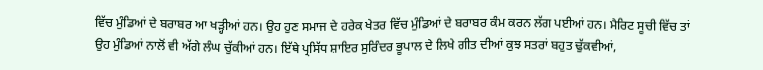ਵਿੱਚ ਮੁੰਡਿਆਂ ਦੇ ਬਰਾਬਰ ਆ ਖੜ੍ਹੀਆਂ ਹਨ। ਉਹ ਹੁਣ ਸਮਾਜ ਦੇ ਹਰੇਕ ਖੇਤਰ ਵਿੱਚ ਮੁੰਡਿਆਂ ਦੇ ਬਰਾਬਰ ਕੰਮ ਕਰਨ ਲੱਗ ਪਈਆਂ ਹਨ। ਮੈਰਿਟ ਸੂਚੀ ਵਿੱਚ ਤਾਂ ਉਹ ਮੁੰਡਿਆਂ ਨਾਲੋਂ ਵੀ ਅੱਗੇ ਲੰਘ ਚੁੱਕੀਆਂ ਹਨ। ਇੱਥੇ ਪ੍ਰਸਿੱਧ ਸ਼ਾਇਰ ਸੁਰਿੰਦਰ ਭੂਪਾਲ ਦੇ ਲਿਖੇ ਗੀਤ ਦੀਆਂ ਕੁਝ ਸਤਰਾਂ ਬਹੁਤ ਢੁੱਕਵੀਆਂ,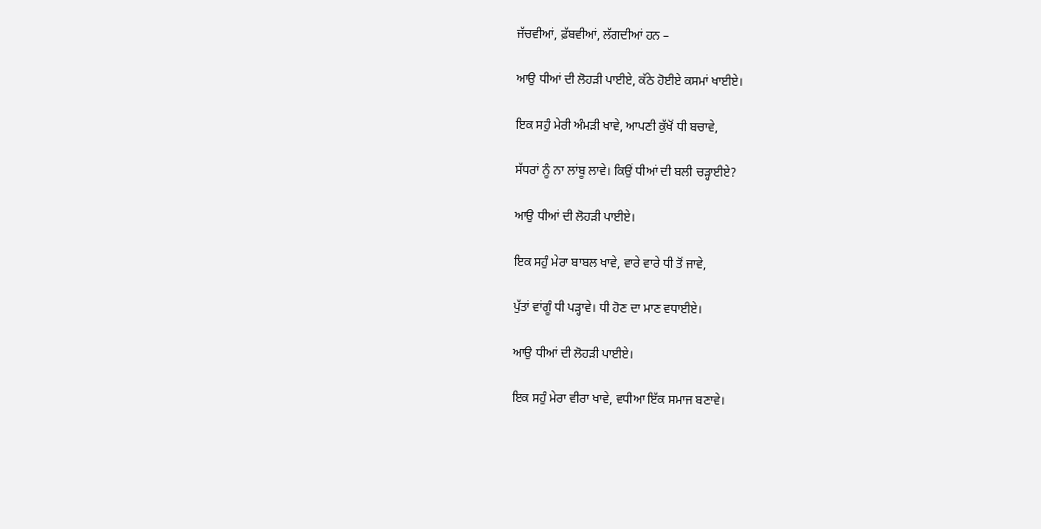ਜੱਚਵੀਆਂ, ਫ਼ੱਬਵੀਆਂ, ਲੱਗਦੀਆਂ ਹਨ –

ਆਉ ਧੀਆਂ ਦੀ ਲੋਹੜੀ ਪਾਈਏ, ਕੱਠੇ ਹੋਈਏ ਕਸਮਾਂ ਖਾਈਏ।

ਇਕ ਸਹੁੰ ਮੇਰੀ ਅੰਮੜੀ ਖਾਵੇ, ਆਪਣੀ ਕੁੱਖੋਂ ਧੀ ਬਚਾਵੇ,

ਸੱਧਰਾਂ ਨੂੰ ਨਾ ਲਾਂਬੂ ਲਾਵੇ। ਕਿਉਂ ਧੀਆਂ ਦੀ ਬਲੀ ਚੜ੍ਹਾਈਏ?

ਆਉ ਧੀਆਂ ਦੀ ਲੋਹੜੀ ਪਾਈਏ।

ਇਕ ਸਹੁੰ ਮੇਰਾ ਬਾਬਲ ਖਾਵੇ, ਵਾਰੇ ਵਾਰੇ ਧੀ ਤੋਂ ਜਾਵੇ,

ਪੁੱਤਾਂ ਵਾਂਗੂੰ ਧੀ ਪੜ੍ਹਾਵੇ। ਧੀ ਹੋਣ ਦਾ ਮਾਣ ਵਧਾਈਏ।

ਆਉ ਧੀਆਂ ਦੀ ਲੋਹੜੀ ਪਾਈਏ।

ਇਕ ਸਹੁੰ ਮੇਰਾ ਵੀਰਾ ਖਾਵੇ, ਵਧੀਆ ਇੱਕ ਸਮਾਜ ਬਣਾਵੇ।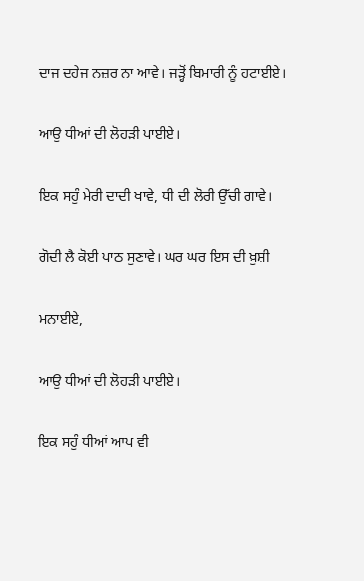ਦਾਜ ਦਹੇਜ ਨਜ਼ਰ ਨਾ ਆਵੇ। ਜੜ੍ਹੋਂ ਬਿਮਾਰੀ ਨੂੰ ਹਟਾਈਏ।

ਆਉ ਧੀਆਂ ਦੀ ਲੋਹੜੀ ਪਾਈਏ।

ਇਕ ਸਹੁੰ ਮੇਰੀ ਦਾਦੀ ਖਾਵੇ, ਧੀ ਦੀ ਲੋਰੀ ਉੱਚੀ ਗਾਵੇ।

ਗੋਦੀ ਲੈ ਕੋਈ ਪਾਠ ਸੁਣਾਵੇ। ਘਰ ਘਰ ਇਸ ਦੀ ਖ਼ੁਸ਼ੀ

ਮਨਾਈਏ,

ਆਉ ਧੀਆਂ ਦੀ ਲੋਹੜੀ ਪਾਈਏ।

ਇਕ ਸਹੁੰ ਧੀਆਂ ਆਪ ਵੀ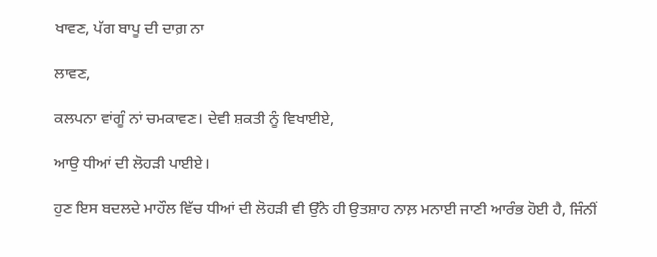ਖਾਵਣ, ਪੱਗ ਬਾਪੂ ਦੀ ਦਾਗ਼ ਨਾ

ਲਾਵਣ,

ਕਲਪਨਾ ਵਾਂਗੂੰ ਨਾਂ ਚਮਕਾਵਣ। ਦੇਵੀ ਸ਼ਕਤੀ ਨੂੰ ਵਿਖਾਈਏ,

ਆਉ ਧੀਆਂ ਦੀ ਲੋਹੜੀ ਪਾਈਏ।

ਹੁਣ ਇਸ ਬਦਲਦੇ ਮਾਹੌਲ ਵਿੱਚ ਧੀਆਂ ਦੀ ਲੋਹੜੀ ਵੀ ਉੱਨੇ ਹੀ ਉਤਸ਼ਾਹ ਨਾਲ਼ ਮਨਾਈ ਜਾਣੀ ਆਰੰਭ ਹੋਈ ਹੈ, ਜਿੰਨੀਂ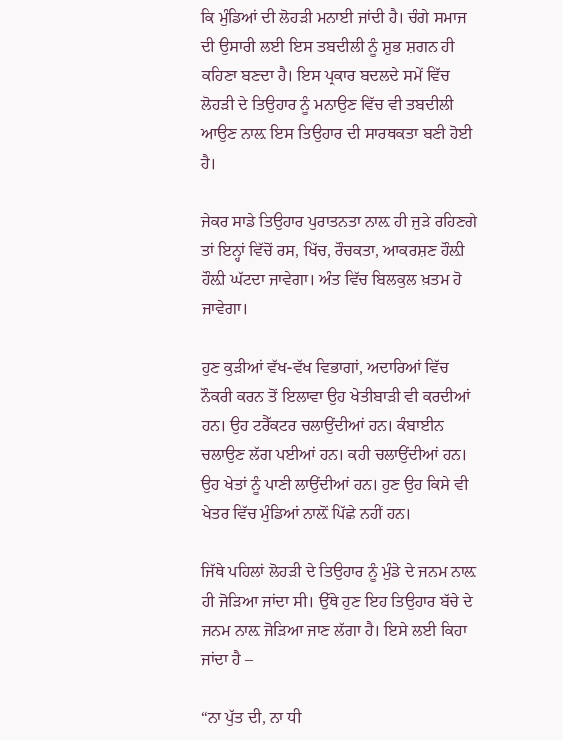ਕਿ ਮੁੰਡਿਆਂ ਦੀ ਲੋਹੜੀ ਮਨਾਈ ਜਾਂਦੀ ਹੈ। ਚੰਗੇ ਸਮਾਜ ਦੀ ਉਸਾਰੀ ਲਈ ਇਸ ਤਬਦੀਲੀ ਨੂੰ ਸ਼ੁਭ ਸ਼ਗਨ ਹੀ ਕਹਿਣਾ ਬਣਦਾ ਹੈ। ਇਸ ਪ੍ਰਕਾਰ ਬਦਲਦੇ ਸਮੇਂ ਵਿੱਚ ਲੋਹੜੀ ਦੇ ਤਿਉਹਾਰ ਨੂੰ ਮਨਾਉਣ ਵਿੱਚ ਵੀ ਤਬਦੀਲੀ ਆਉਣ ਨਾਲ਼ ਇਸ ਤਿਉਹਾਰ ਦੀ ਸਾਰਥਕਤਾ ਬਣੀ ਹੋਈ ਹੈ।

ਜੇਕਰ ਸਾਡੇ ਤਿਉਹਾਰ ਪੁਰਾਤਨਤਾ ਨਾਲ਼ ਹੀ ਜੁੜੇ ਰਹਿਣਗੇ ਤਾਂ ਇਨ੍ਹਾਂ ਵਿੱਚੋਂ ਰਸ, ਖਿੱਚ, ਰੌਚਕਤਾ, ਆਕਰਸ਼ਣ ਹੌਲ਼ੀ ਹੌਲ਼ੀ ਘੱਟਦਾ ਜਾਵੇਗਾ। ਅੰਤ ਵਿੱਚ ਬਿਲਕੁਲ ਖ਼ਤਮ ਹੋ ਜਾਵੇਗਾ।

ਹੁਣ ਕੁੜੀਆਂ ਵੱਖ-ਵੱਖ ਵਿਭਾਗਾਂ, ਅਦਾਰਿਆਂ ਵਿੱਚ ਨੌਕਰੀ ਕਰਨ ਤੋਂ ਇਲਾਵਾ ਉਹ ਖੇਤੀਬਾੜੀ ਵੀ ਕਰਦੀਆਂ ਹਨ। ਉਹ ਟਰੈੱਕਟਰ ਚਲਾਉਂਦੀਆਂ ਹਨ। ਕੰਬਾਈਨ ਚਲਾਉਣ ਲੱਗ ਪਈਆਂ ਹਨ। ਕਹੀ ਚਲਾਉਂਦੀਆਂ ਹਨ। ਉਹ ਖੇਤਾਂ ਨੂੰ ਪਾਣੀ ਲਾਉਂਦੀਆਂ ਹਨ। ਹੁਣ ਉਹ ਕਿਸੇ ਵੀ ਖੇਤਰ ਵਿੱਚ ਮੁੰਡਿਆਂ ਨਾਲ਼ੋਂ ਪਿੱਛੇ ਨਹੀਂ ਹਨ।

ਜਿੱਥੇ ਪਹਿਲਾਂ ਲੋਹੜੀ ਦੇ ਤਿਉਹਾਰ ਨੂੰ ਮੁੰਡੇ ਦੇ ਜਨਮ ਨਾਲ਼ ਹੀ ਜੋੜਿਆ ਜਾਂਦਾ ਸੀ। ਉੱਥੇ ਹੁਣ ਇਹ ਤਿਉਹਾਰ ਬੱਚੇ ਦੇ ਜਨਮ ਨਾਲ਼ ਜੋੜਿਆ ਜਾਣ ਲੱਗਾ ਹੈ। ਇਸੇ ਲਈ ਕਿਹਾ ਜਾਂਦਾ ਹੈ –

“ਨਾ ਪੁੱਤ ਦੀ, ਨਾ ਧੀ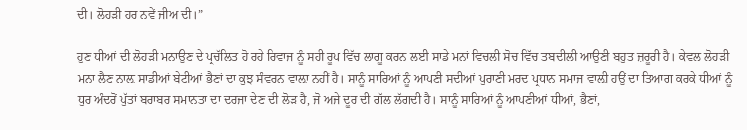ਦੀ। ਲੋਹੜੀ ਹਰ ਨਵੇਂ ਜੀਅ ਦੀ।”

ਹੁਣ ਧੀਆਂ ਦੀ ਲੋਹੜੀ ਮਨਾਉਣ ਦੇ ਪ੍ਰਚੱਲਿਤ ਹੋ ਰਹੇ ਰਿਵਾਜ ਨੂੰ ਸਹੀ ਰੂਪ ਵਿੱਚ ਲਾਗੂ ਕਰਨ ਲਈ ਸਾਡੇ ਮਨਾਂ ਵਿਚਲੀ ਸੋਚ ਵਿੱਚ ਤਬਦੀਲੀ ਆਉਣੀ ਬਹੁਤ ਜ਼ਰੂਰੀ ਹੈ। ਕੇਵਲ ਲੋਹੜੀ ਮਨਾ ਲੈਣ ਨਾਲ਼ ਸਾਡੀਆਂ ਬੇਟੀਆਂ ਭੈਣਾਂ ਦਾ ਕੁਝ ਸੰਵਰਨ ਵਾਲ਼ਾ ਨਹੀਂ ਹੈ। ਸਾਨੂੰ ਸਾਰਿਆਂ ਨੂੰ ਆਪਣੀ ਸਦੀਆਂ ਪੁਰਾਣੀ ਮਰਦ ਪ੍ਰਧਾਨ ਸਮਾਜ ਵਾਲ਼ੀ ਹਉਂ ਦਾ ਤਿਆਗ ਕਰਕੇ ਧੀਆਂ ਨੂੰ ਧੁਰ ਅੰਦਰੋਂ ਪੁੱਤਾਂ ਬਰਾਬਰ ਸਮਾਨਤਾ ਦਾ ਦਰਜਾ ਦੇਣ ਦੀ ਲੋੜ ਹੈ, ਜੋ ਅਜੇ ਦੂਰ ਦੀ ਗੱਲ ਲੱਗਦੀ ਹੈ। ਸਾਨੂੰ ਸਾਰਿਆਂ ਨੂੰ ਆਪਣੀਆਂ ਧੀਆਂ, ਭੈਣਾਂ,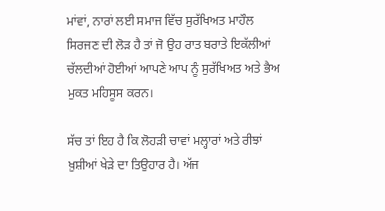ਮਾਂਵਾਂ, ਨਾਰਾਂ ਲਈ ਸਮਾਜ ਵਿੱਚ ਸੁਰੱਖਿਅਤ ਮਾਹੌਲ ਸਿਰਜਣ ਦੀ ਲੋੜ ਹੈ ਤਾਂ ਜੋ ਉਹ ਰਾਤ ਬਰਾਤੇ ਇਕੱਲੀਆਂ ਚੱਲਦੀਆਂ ਹੋਈਆਂ ਆਪਣੇ ਆਪ ਨੂੰ ਸੁਰੱਖਿਅਤ ਅਤੇ ਭੈਅ ਮੁਕਤ ਮਹਿਸੂਸ ਕਰਨ।

ਸੱਚ ਤਾਂ ਇਹ ਹੈ ਕਿ ਲੋਹੜੀ ਚਾਵਾਂ ਮਲ੍ਹਾਰਾਂ ਅਤੇ ਰੀਝਾਂ ਖ਼ੁਸ਼ੀਆਂ ਖੇੜੇ ਦਾ ਤਿਉਹਾਰ ਹੈ। ਅੱਜ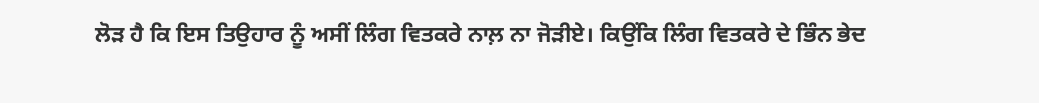ਲੋੜ ਹੈ ਕਿ ਇਸ ਤਿਉਹਾਰ ਨੂੰ ਅਸੀਂ ਲਿੰਗ ਵਿਤਕਰੇ ਨਾਲ਼ ਨਾ ਜੋੜੀਏ। ਕਿਉਂਕਿ ਲਿੰਗ ਵਿਤਕਰੇ ਦੇ ਭਿੰਨ ਭੇਦ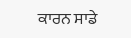ਕਾਰਨ ਸਾਡੇ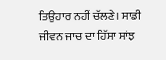ਤਿਉਹਾਰ ਨਹੀਂ ਚੱਲਣੇ। ਸਾਡੀ ਜੀਵਨ ਜਾਚ ਦਾ ਹਿੱਸਾ ਸਾਂਝ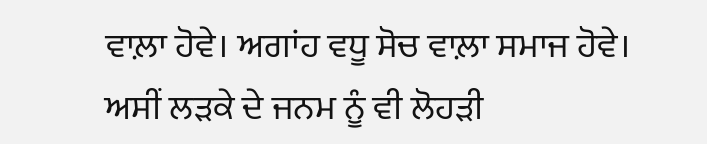ਵਾਲ਼ਾ ਹੋਵੇ। ਅਗਾਂਹ ਵਧੂ ਸੋਚ ਵਾਲ਼ਾ ਸਮਾਜ ਹੋਵੇ। ਅਸੀਂ ਲੜਕੇ ਦੇ ਜਨਮ ਨੂੰ ਵੀ ਲੋਹੜੀ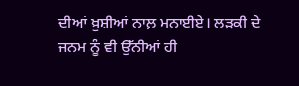ਦੀਆਂ ਖ਼ੁਸ਼ੀਆਂ ਨਾਲ਼ ਮਨਾਈਏ। ਲੜਕੀ ਦੇ ਜਨਮ ਨੂੰ ਵੀ ਉੱਨੀਆਂ ਹੀ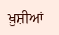ਖ਼ੁਸ਼ੀਆਂ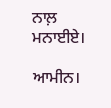ਨਾਲ਼ ਮਨਾਈਏ।

ਆਮੀਨ।